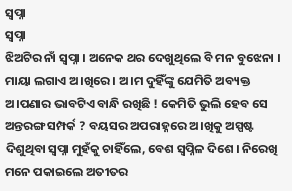ସ୍ବପ୍ନା
ସ୍ବପ୍ନା
ଝିଅଟିର ନାଁ ସ୍ବପ୍ନା । ଅନେକ ଥର ଦେଖୁଥିଲେ ବି ମନ ବୁଝେନା । ମାୟା ଲଗାଏ ଅ।ଖିରେ । ଅ।ମ ଦୁହିଁଙ୍କୁ ଯେମିତି ଅବ୍ୟକ୍ତ ଅ।ପଣାର ଭାବଟିଏ ବାନ୍ଧି ରଖିଛି ! କେମିତି ଭୁଲି ହେବ ସେ ଅନ୍ତରଙ୍ଗ ସମ୍ପର୍କ ? ବୟସର ଅପରାହ୍ନରେ ଅ।ଖିକୁ ଅସ୍ପଷ୍ଟ ଦିଶୁଥିବା ସ୍ବପ୍ନା ମୁହଁକୁ ଚାହିଁଲେ, ବେଶ ସ୍ବପ୍ନିଳ ଦିଶେ । ନିରେଖି ମନେ ପକାଇଲେ ଅତୀତର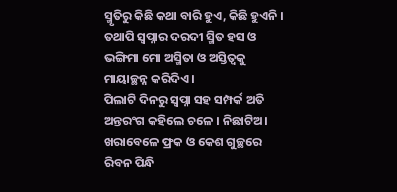ସ୍ମୃତିରୁ କିଛି କଥା ବାରି ହୁଏ, କିଛି ହୁଏନି । ତଥାପି ସ୍ବପ୍ନାର ଦରଦୀ ସ୍ମିତ ହସ ଓ ଭଙ୍ଗିମା ମୋ ଅସ୍ମିତା ଓ ଅସ୍ତିତ୍ବକୁ ମାୟାଚ୍ଛନ୍ନ କରିଦିଏ ।
ପିଲାଟି ଦିନରୁ ସ୍ବପ୍ନା ସହ ସମ୍ପର୍କ ଅତି ଅନ୍ତରଂଗ କହିଲେ ଚଳେ । ନିଛାଟିଅ। ଖରାବେଳେ ଫ୍ରକ ଓ କେଶ ଗୁଚ୍ଛରେ ରିବନ ପିନ୍ଧି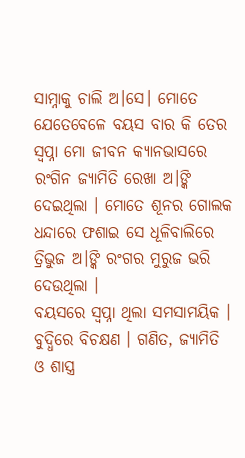ସାମ୍ନାକୁ ଚାଲି ଅ।ସେ। ମୋତେ ଯେତେବେଳେ ବୟସ ବାର କି ତେର ସ୍ବପ୍ନା ମୋ ଜୀବନ କ୍ୟାନଭାସରେ ରଂଗିନ ଜ୍ୟାମିତି ରେଖା ଅ।ଙ୍କି ଦେଇଥିଲା । ମୋତେ ଶୂନର ଗୋଲକ ଧନ୍ଦାରେ ଫଶାଇ ସେ ଧୂଳିବାଲିରେ ତ୍ରିଭୁଜ ଅ।ଙ୍କି ରଂଗର ମୁରୁଜ ଭରି ଦେଉଥିଲା ।
ବୟସରେ ସ୍ବପ୍ନା ଥିଲା ସମସାମୟିକ । ବୁଦ୍ଧିରେ ବିଚକ୍ଷଣ । ଗଣିତ, ଜ୍ୟାମିତି ଓ ଶାସ୍ତ୍ର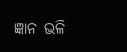ଜ୍ଞାନ ଭଳି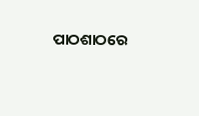ପାଠଶାଠରେ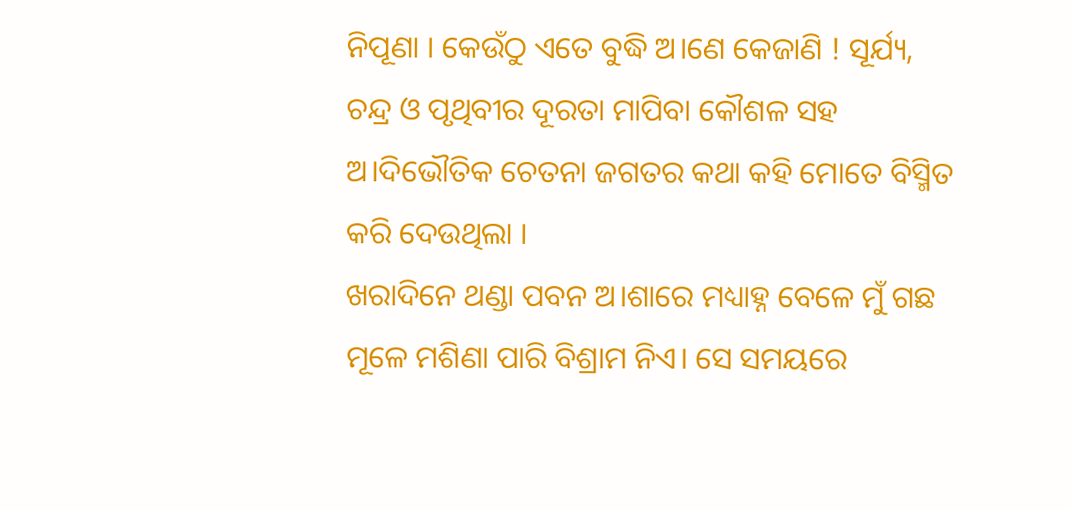ନିପୂଣା । କେଉଁଠୁ ଏତେ ବୁଦ୍ଧି ଅ।ଣେ କେଜାଣି ! ସୂର୍ଯ୍ୟ, ଚନ୍ଦ୍ର ଓ ପୃଥିବୀର ଦୂରତା ମାପିବା କୌଶଳ ସହ ଅ।ଦିଭୌତିକ ଚେତନା ଜଗତର କଥା କହି ମୋତେ ବିସ୍ମିତ କରି ଦେଉଥିଲା ।
ଖରାଦିନେ ଥଣ୍ଡା ପବନ ଅ।ଶାରେ ମଧ୍ୟାହ୍ନ ବେଳେ ମୁଁ ଗଛ ମୂଳେ ମଶିଣା ପାରି ବିଶ୍ରାମ ନିଏ। ସେ ସମୟରେ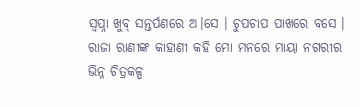ସ୍ବପ୍ନା ଖୁବ୍ ସନ୍ତର୍ପଣରେ ଅ।ସେ । ଚୁପଚାପ ପାଖରେ ବସେ । ରାଜା ରାଣୀଙ୍କ କାହାଣୀ କହି ମୋ ମନରେ ମାୟା ନଗରୀର ଭିନ୍ନ ଚିତ୍ରକଳ୍ପ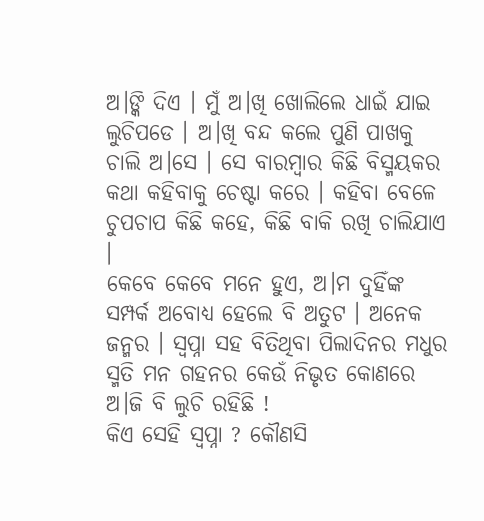ଅ।ଙ୍କି ଦିଏ । ମୁଁ ଅ।ଖି ଖୋଲିଲେ ଧାଇଁ ଯାଇ ଲୁଚିପଡେ । ଅ।ଖି ବନ୍ଦ କଲେ ପୁଣି ପାଖକୁ ଚାଲି ଅ।ସେ । ସେ ବାରମ୍ବାର କିଛି ବିସ୍ମୟକର କଥା କହିବାକୁ ଚେଷ୍ଟା କରେ । କହିବା ବେଳେ ଚୁପଚାପ କିଛି କହେ, କିଛି ବାକି ରଖି ଚାଲିଯାଏ ।
କେବେ କେବେ ମନେ ହୁଏ, ଅ।ମ ଦୁହିଁଙ୍କ ସମ୍ପର୍କ ଅବୋଧ୍ୟ ହେଲେ ବି ଅତୁଟ । ଅନେକ ଜନ୍ମର । ସ୍ବପ୍ନା ସହ ବିତିଥିବା ପିଲାଦିନର ମଧୁର ସ୍ମତି ମନ ଗହନର କେଉଁ ନିଭୃତ କୋଣରେ ଅ।ଜି ବି ଲୁଚି ରହିଛି !
କିଏ ସେହି ସ୍ବପ୍ନା ? କୌଣସି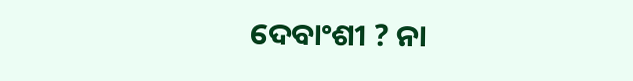ଦେବାଂଶୀ ? ନା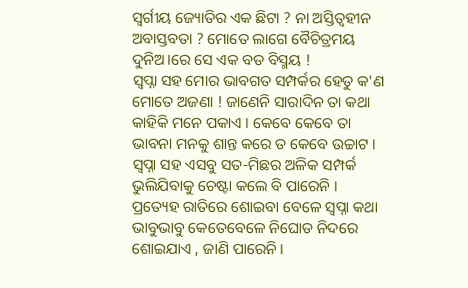ସ୍ବର୍ଗୀୟ ଜ୍ୟୋତିର ଏକ ଛିଟା ? ନା ଅସ୍ତିତ୍ବହୀନ ଅବାସ୍ତବତା ? ମୋତେ ଲାଗେ ବୈଚିତ୍ରମୟ ଦୁନିଅ।ରେ ସେ ଏକ ବଡ ବିସ୍ମୟ !
ସ୍ବପ୍ନା ସହ ମୋର ଭାବଗତ ସମ୍ପର୍କର ହେତୁ କ'ଣ ମୋତେ ଅଜଣା ! ଜାଣେନି ସାରାଦିନ ତା କଥା କାହିକି ମନେ ପକାଏ । କେବେ କେବେ ତା ଭାବନା ମନକୁ ଶାନ୍ତ କରେ ତ କେବେ ଉଚ୍ଚାଟ । ସ୍ବପ୍ନା ସହ ଏସବୁ ସତ-ମିଛର ଅଳିକ ସମ୍ପର୍କ ଭୁଲିଯିବାକୁ ଚେଷ୍ଟା କଲେ ବି ପାରେନି ।
ପ୍ରତ୍ୟେହ ରାତିରେ ଶୋଇବା ବେଳେ ସ୍ବପ୍ନା କଥା ଭାବୁଭାବୁ କେତେବେଳେ ନିଘୋଡ ନିଦରେ ଶୋଇଯାଏ , ଜାଣି ପାରେନି।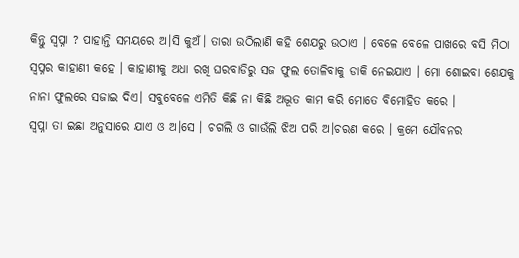କିନ୍ତୁ ସ୍ବପ୍ନା ? ପାହାନ୍ତି ସମୟରେ ଅ।ସି କୁଅଁ। ତାରା ଉଠିଲାଣି କହି ଶେଯରୁ ଉଠାଏ । ବେଳେ ବେଳେ ପାଖରେ ବସି ମିଠା ସ୍ବପ୍ନର କାହାଣୀ କହେ । କାହାଣୀକୁ ଅଧା ରଖି ଘରବାଡିରୁ ସଜ ଫୁଲ ତୋଳିବାକୁ ଡାକି ନେଇଯାଏ । ମୋ ଶୋଇବା ଶେଯକୁ ନାନା ଫୁଲରେ ସଜାଇ ଦିଏ। ସବୁବେଳେ ଏମିତି କିଛି ନା କିଛି ଅଦ୍ଭୂତ କାମ କରି ମୋତେ ବିମୋହିତ କରେ ।
ସ୍ବପ୍ନା ତା ଇଛା ଅନୁସାରେ ଯାଏ ଓ ଅ।ସେ । ଚଗଲି ଓ ଗାଉଁଲି ଝିଅ ପରି ଅ।ଚରଣ କରେ । କ୍ରମେ ଯୌବନର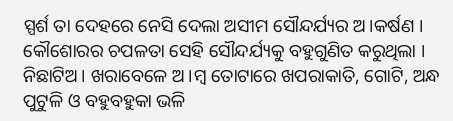ସ୍ପର୍ଶ ତା ଦେହରେ ନେସି ଦେଲା ଅସୀମ ସୌନ୍ଦର୍ଯ୍ୟର ଅ।କର୍ଷଣ । କୌଶୋରର ଚପଳତା ସେହି ସୌନ୍ଦର୍ଯ୍ୟକୁ ବହୁଗୁଣିତ କରୁଥିଲା । ନିଛାଟିଅ। ଖରାବେଳେ ଅ।ମ୍ବ ତୋଟାରେ ଖପରାକାତି, ଗୋଟି, ଅନ୍ଧ ପୁଟୁଳି ଓ ବହୁବହୁକା ଭଳି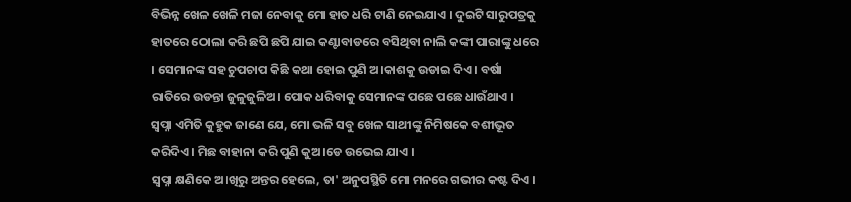ବିଭିନ୍ନ ଖେଳ ଖେଳି ମଜା ନେବାକୁ ମୋ ହାତ ଧରି ଟାଣି ନେଇଯାଏ । ଦୁଇଟି ସାରୁପତ୍ରକୁ ହାତରେ ଠୋଲା କରି ଛପି ଛପି ଯାଇ କଣ୍ଟାବାଡରେ ବସିଥିବା ନାଲି କଙ୍କୀ ପାରାଙ୍କୁ ଧରେ । ସେମାନଙ୍କ ସହ ଚୁପଚାପ କିଛି କଥା ହୋଇ ପୁଣି ଅ।କାଶକୁ ଉଡାଇ ଦିଏ । ବର୍ଷା ରାତିରେ ଉଡନ୍ତା ଜୁଳୁଜୁଳିଅ। ପୋକ ଧରିବାକୁ ସେମାନଙ୍କ ପଛେ ପଛେ ଧାଉଁଥାଏ ।
ସ୍ବପ୍ନା ଏମିତି କୁହୁକ ଜାଣେ ଯେ, ମୋ ଭଳି ସବୁ ଖେଳ ସାଥୀଙ୍କୁ ନିମିଷକେ ବଶୀଭୂତ କରିଦିଏ । ମିଛ ବାହାନା କରି ପୁଣି କୁଅ।ଡେ ଉଭେଇ ଯାଏ ।
ସ୍ବପ୍ନା କ୍ଷଣିକେ ଅ।ଖିରୁ ଅନ୍ତର ହେଲେ, ତା' ଅନୁପସ୍ଥିତି ମୋ ମନରେ ଗଭୀର କଷ୍ଟ ଦିଏ ।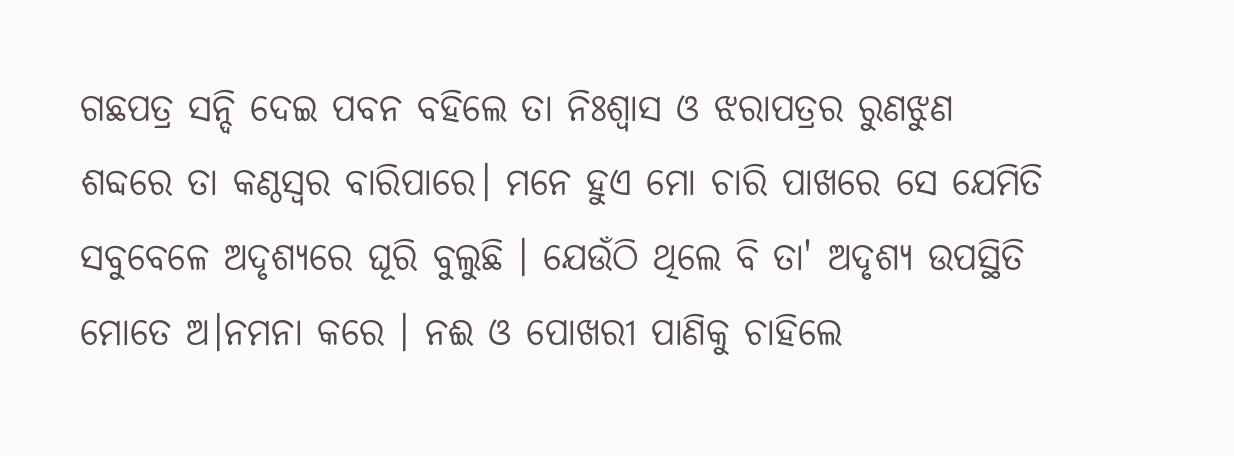ଗଛପତ୍ର ସନ୍ଦି ଦେଇ ପବନ ବହିଲେ ତା ନିଃଶ୍ବାସ ଓ ଝରାପତ୍ରର ରୁଣଝୁଣ ଶବ୍ଦରେ ତା କଣ୍ଠସ୍ବର ବାରିପାରେ। ମନେ ହୁଏ ମୋ ଚାରି ପାଖରେ ସେ ଯେମିତି ସବୁବେଳେ ଅଦୃଶ୍ୟରେ ଘୂରି ବୁଲୁଛି । ଯେଉଁଠି ଥିଲେ ବି ତା' ଅଦୃଶ୍ୟ ଉପସ୍ଥିତି ମୋତେ ଅ।ନମନା କରେ । ନଈ ଓ ପୋଖରୀ ପାଣିକୁ ଚାହିଲେ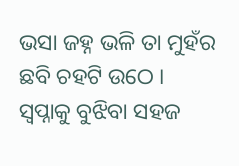ଭସା ଜହ୍ନ ଭଳି ତା ମୁହଁର ଛବି ଚହଟି ଉଠେ ।
ସ୍ବପ୍ନାକୁ ବୁଝିବା ସହଜ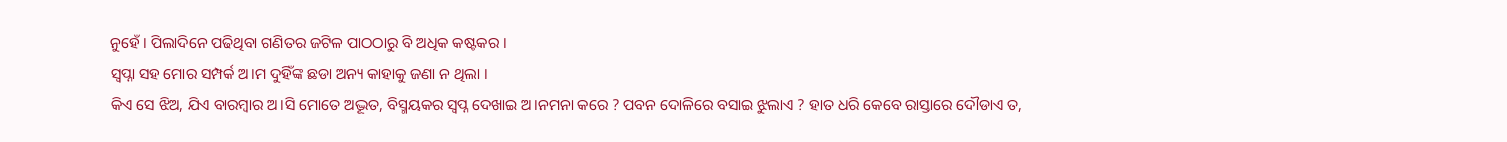ନୁହେଁ । ପିଲାଦିନେ ପଢିଥିବା ଗଣିତର ଜଟିଳ ପାଠଠାରୁ ବି ଅଧିକ କଷ୍ଟକର ।
ସ୍ବପ୍ନା ସହ ମୋର ସମ୍ପର୍କ ଅ।ମ ଦୁହିଁଙ୍କ ଛଡା ଅନ୍ୟ କାହାକୁ ଜଣା ନ ଥିଲା ।
କିଏ ସେ ଝିଅ, ଯିଏ ବାରମ୍ବାର ଅ।ସି ମୋତେ ଅଦ୍ଭୂତ, ବିସ୍ମୟକର ସ୍ବପ୍ନ ଦେଖାଇ ଅ।ନମନା କରେ ? ପବନ ଦୋଳିରେ ବସାଇ ଝୁଲାଏ ? ହାତ ଧରି କେବେ ରାସ୍ତାରେ ଦୌଡାଏ ତ,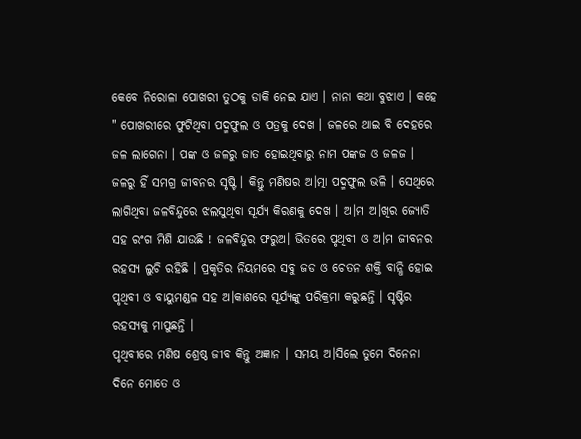କେବେ ନିରୋଳା ପୋଖରୀ ତୁଠକୁ ଡାକି ନେଇ ଯାଏ । ନାନା କଥା ବୁଝାଏ । କହେ " ପୋଖରୀରେ ଫୁଟିଥିବା ପଦ୍ମଫୁଲ ଓ ପତ୍ରକୁ ଦେଖ । ଜଳରେ ଥାଇ ବି ଦେହରେ ଜଳ ଲାଗେନା । ପଙ୍କ ଓ ଜଳରୁ ଜାତ ହୋଇଥିବାରୁ ନାମ ପଙ୍କଜ ଓ ଜଳଜ । ଜଳରୁ ହିଁ ସମଗ୍ର ଜୀବନର ସୃଷ୍ଟି । କିନ୍ତୁ ମଣିଷର ଅ।ତ୍ମା ପଦ୍ମଫୁଲ ଭଳି । ସେଥିରେ ଲାଗିଥିବା ଜଳବିନ୍ଦୁରେ ଝଲସୁଥିବା ସୂର୍ଯ୍ୟ କିରଣକୁ ଦେଖ । ଅ।ମ ଅ।ଖିର ଜ୍ୟୋତି ସହ ରଂଗ ମିଶି ଯାଉଛି ! ଜଳବିନ୍ଦୁର ଫରୁଅ। ଭିତରେ ପୃଥିବୀ ଓ ଅ।ମ ଜୀବନର ରହସ୍ୟ ଲୁଚି ରହିଛି । ପ୍ରକୃତିର ନିୟମରେ ସବୁ ଜଡ ଓ ଚେତନ ଶକ୍ତି ବାନ୍ଧି ହୋଇ ପୃଥିବୀ ଓ ବାୟୁମଣ୍ଡଳ ସହ ଅ।କାଶରେ ସୂର୍ଯ୍ୟଙ୍କୁ ପରିକ୍ରମା କରୁଛନ୍ତି । ସୃଷ୍ଟିର ରହସ୍ୟକୁ ମାପୁଛନ୍ତି ।
ପୃଥିବୀରେ ମଣିଷ ଶ୍ରେଷ୍ଠ ଜୀବ କିନ୍ତୁ ଅଜ୍ଞାନ । ସମୟ ଅ।ସିଲେ ତୁମେ ଦିନେନା ଦିନେ ମୋତେ ଓ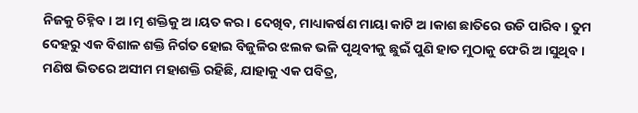ନିଜକୁ ଚିହ୍ନିବ। ଅ।ତ୍ମ ଶକ୍ତିକୁ ଅ।ୟତ କର । ଦେଖିବ, ମାଧ୍ୟାକର୍ଷଣ ମାୟା କାଟି ଅ।କାଶ ଛାତିରେ ଉଡି ପାରିବ । ତୁମ ଦେହରୁ ଏକ ବିଶାଳ ଶକ୍ତି ନିର୍ଗତ ହୋଇ ବିଜୁଳିର ଝଲକ ଭଳି ପୃଥିବୀକୁ ଛୁଇଁ ପୁଣି ହାତ ମୁଠାକୁ ଫେରି ଅ।ସୁଥିବ । ମଣିଷ ଭିତରେ ଅସୀମ ମହାଶକ୍ତି ରହିଛି, ଯାହାକୁ ଏକ ପବିତ୍ର,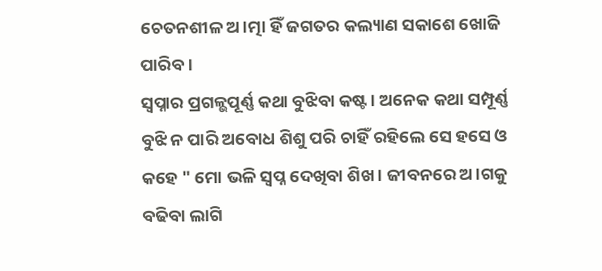ଚେତନଶୀଳ ଅ।ତ୍ମା ହିଁ ଜଗତର କଲ୍ୟାଣ ସକାଶେ ଖୋଜି ପାରିବ ।
ସ୍ବପ୍ନାର ପ୍ରଗଳ୍ଭପୂର୍ଣ୍ଣ କଥା ବୁଝିବା କଷ୍ଟ । ଅନେକ କଥା ସମ୍ପୂର୍ଣ୍ଣ ବୁଝି ନ ପାରି ଅବୋଧ ଶିଶୁ ପରି ଚାହିଁ ରହିଲେ ସେ ହସେ ଓ କହେ " ମୋ ଭଳି ସ୍ବପ୍ନ ଦେଖିବା ଶିଖ । ଜୀବନରେ ଅ।ଗକୁ ବଢିବା ଲାଗି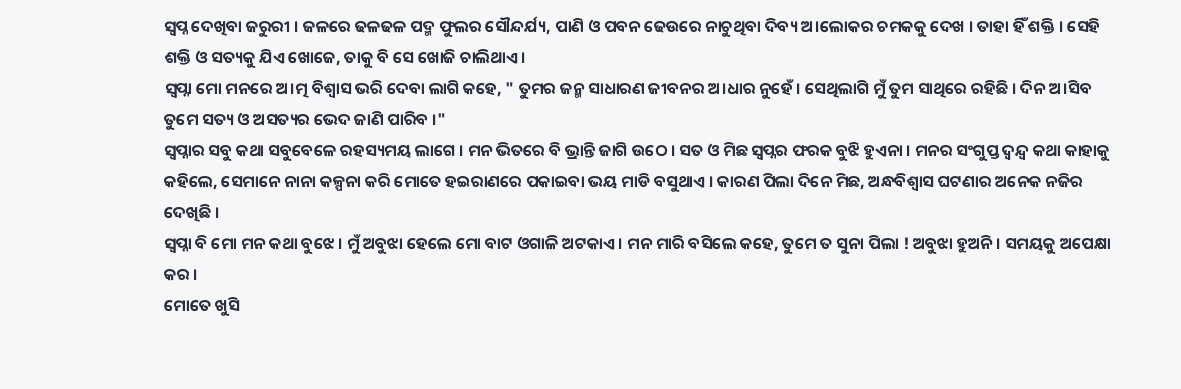ସ୍ବପ୍ନ ଦେଖିବା ଜରୁରୀ । ଜଳରେ ଢଳଢଳ ପଦ୍ମ ଫୁଲର ସୌନ୍ଦର୍ଯ୍ୟ, ପାଣି ଓ ପବନ ଢେଉରେ ନାଚୁଥିବା ଦିବ୍ୟ ଅ।ଲୋକର ଚମକକୁ ଦେଖ । ତାହା ହିଁ ଶକ୍ତି । ସେହି ଶକ୍ତି ଓ ସତ୍ୟକୁ ଯିଏ ଖୋଜେ, ତାକୁ ବି ସେ ଖୋଜି ଚାଲିଥାଏ ।
ସ୍ବପ୍ନା ମୋ ମନରେ ଅ।ତ୍ମ ବିଶ୍ବାସ ଭରି ଦେବା ଲାଗି କହେ, " ତୁମର ଜନ୍ମ ସାଧାରଣ ଜୀବନର ଅ।ଧାର ନୁହେଁ । ସେଥିଲାଗି ମୁଁ ତୁମ ସାଥିରେ ରହିଛି । ଦିନ ଅ।ସିବ ତୁମେ ସତ୍ୟ ଓ ଅସତ୍ୟର ଭେଦ ଜାଣି ପାରିବ ।"
ସ୍ବପ୍ନାର ସବୁ କଥା ସବୁବେଳେ ରହସ୍ୟମୟ ଲାଗେ । ମନ ଭିତରେ ବି ଭ୍ରାନ୍ତି ଜାଗି ଉଠେ । ସତ ଓ ମିଛ ସ୍ବପ୍ନର ଫରକ ବୁଝି ହୁଏନା । ମନର ସଂଗୁପ୍ତ ଦ୍ବନ୍ଦ୍ବ କଥା କାହାକୁ କହିଲେ, ସେମାନେ ନାନା କଳ୍ପନା କରି ମୋତେ ହଇରାଣରେ ପକାଇବା ଭୟ ମାଡି ବସୁଥାଏ । କାରଣ ପିଲା ଦିନେ ମିଛ, ଅନ୍ଧବିଶ୍ବାସ ଘଟଣାର ଅନେକ ନଜିର ଦେଖିଛି ।
ସ୍ବପ୍ନା ବି ମୋ ମନ କଥା ବୁଝେ । ମୁଁ ଅବୁଝା ହେଲେ ମୋ ବାଟ ଓଗାଳି ଅଟକାଏ । ମନ ମାରି ବସିଲେ କହେ, ତୁମେ ତ ସୁନା ପିଲା ! ଅବୁଝା ହୁଅନି । ସମୟକୁ ଅପେକ୍ଷା କର ।
ମୋତେ ଖୁସି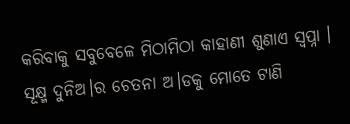କରିବାକୁ ସବୁବେଳେ ମିଠାମିଠା କାହାଣୀ ଶୁଣାଏ ସ୍ବପ୍ନା । ସୂକ୍ଷ୍ମ ଦୁନିଅ।ର ଚେତନା ଅ।ଡକୁ ମୋତେ ଟାଣି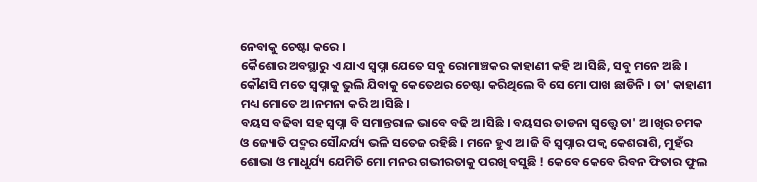ନେବାକୁ ଚେଷ୍ଟା କରେ ।
କୈଶୋର ଅବସ୍ଥାରୁ ଏ ଯାଏ ସ୍ବପ୍ନା ଯେତେ ସବୁ ରୋମାଞ୍ଚକର କାହାଣୀ କହି ଅ।ସିଛି, ସବୁ ମନେ ଅଛି ।
କୌଣସି ମତେ ସ୍ବପ୍ନାକୁ ଭୁଲି ଯିବାକୁ କେତେଥର ଚେଷ୍ଟା କରିଥିଲେ ବି ସେ ମୋ ପାଖ ଛାଡିନି । ତା' କାହାଣୀ ମଧ୍ୟ ମୋତେ ଅ।ନମନା କରି ଅ।ସିଛି ।
ବୟସ ବଢିବା ସହ ସ୍ବପ୍ନା ବି ସମାନ୍ତରାଳ ଭାବେ ବଢି ଅ।ସିଛି । ବୟସର ତାଡନା ସ୍ବତ୍ତ୍ବେ ତା' ଅ।ଖିର ଚମକ ଓ ଜ୍ୟୋତି ପଦ୍ମର ସୌନ୍ଦର୍ଯ୍ୟ ଭଳି ସତେଜ ରହିଛି । ମନେ ହୁଏ ଅ।ଜି ବି ସ୍ବପ୍ନାର ପକ୍ବ କେଶରାଶି, ମୁହଁର ଶୋଭା ଓ ମାଧୁର୍ଯ୍ୟ ଯେମିତି ମୋ ମନର ଗଭୀରତାକୁ ପରଖି ବସୁଛି ! କେବେ କେବେ ରିବନ ଫିତାର ଫୁଲ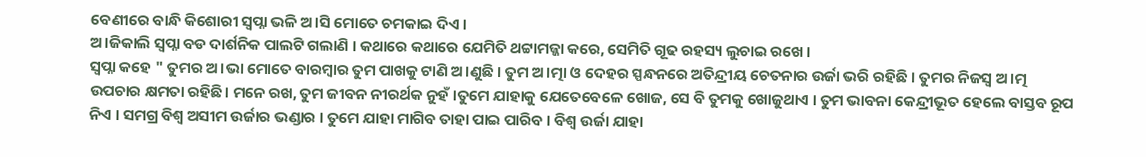ବେଣୀରେ ବାନ୍ଧି କିଶୋରୀ ସ୍ବପ୍ନା ଭଳି ଅ।ସି ମୋତେ ଚମକାଇ ଦିଏ ।
ଅ।ଜିକାଲି ସ୍ବପ୍ନା ବଡ ଦାର୍ଶନିକ ପାଲଟି ଗଲାଣି । କଥାରେ କଥାରେ ଯେମିତି ଥଟ୍ଟାମଜ୍ଜା କରେ, ସେମିତି ଗୂଢ ରହସ୍ୟ ଲୁଚାଇ ରଖେ ।
ସ୍ବପ୍ନା କହେ " ତୁମର ଅ।ଭା ମୋତେ ବାରମ୍ବାର ତୁମ ପାଖକୁ ଟାଣି ଅ।ଣୁଛି । ତୁମ ଅ।ତ୍ମା ଓ ଦେହର ସ୍ପନ୍ଧନରେ ଅତିନ୍ଦ୍ରୀୟ ଚେତନାର ଉର୍ଜା ଭରି ରହିଛି । ତୁମର ନିଜସ୍ବ ଅ।ତ୍ମ ଉପଚାର କ୍ଷମତା ରହିଛି। ମନେ ରଖ, ତୁମ ଜୀବନ ନୀରର୍ଥକ ନୁହଁ ।ତୁମେ ଯାହାକୁ ଯେତେବେଳେ ଖୋଜ, ସେ ବି ତୁମକୁ ଖୋଜୁଥାଏ । ତୁମ ଭାବନା କେନ୍ଦ୍ରୀଭୂତ ହେଲେ ବାସ୍ତବ ରୂପ ନିଏ । ସମଗ୍ର ବିଶ୍ବ ଅସୀମ ଉର୍ଜାର ଭଣ୍ଡାର । ତୁମେ ଯାହା ମାଗିବ ତାହା ପାଇ ପାରିବ । ବିଶ୍ବ ଉର୍ଜା ଯାହା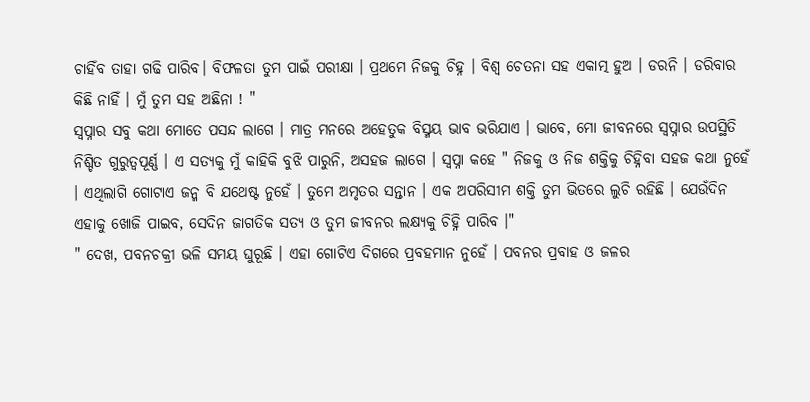ଚାହିଁବ ତାହା ଗଢି ପାରିବ। ବିଫଳତା ତୁମ ପାଇଁ ପରୀକ୍ଷା । ପ୍ରଥମେ ନିଜକୁ ଚିହ୍ନ । ବିଶ୍ବ ଚେତନା ସହ ଏକାତ୍ମ ହୁଅ । ଡରନି । ଡରିବାର କିଛି ନାହିଁ । ମୁଁ ତୁମ ସହ ଅଛିନା ! "
ସ୍ବପ୍ନାର ସବୁ କଥା ମୋତେ ପସନ୍ଦ ଲାଗେ । ମାତ୍ର ମନରେ ଅହେତୁକ ବିସ୍ମୟ ଭାବ ଭରିଯାଏ । ଭାବେ, ମୋ ଜୀବନରେ ସ୍ବପ୍ନାର ଉପସ୍ଥିତି ନିଶ୍ଚିତ ଗୁରୁତ୍ବପୂର୍ଣ୍ଣ । ଏ ସତ୍ୟକୁ ମୁଁ କାହିକି ବୁଝି ପାରୁନି, ଅସହଜ ଲାଗେ । ସ୍ବପ୍ନା କହେ " ନିଜକୁ ଓ ନିଜ ଶକ୍ତିକୁ ଚିହ୍ନିବା ସହଜ କଥା ନୁହେଁ । ଏଥିଲାଗି ଗୋଟାଏ ଜନ୍ମ ବି ଯଥେଷ୍ଟ ନୁହେଁ । ତୁମେ ଅମୃତର ସନ୍ତାନ । ଏକ ଅପରିସୀମ ଶକ୍ତି ତୁମ ଭିତରେ ଲୁଚି ରହିଛି । ଯେଉଁଦିନ ଏହାକୁ ଖୋଜି ପାଇବ, ସେଦିନ ଜାଗତିକ ସତ୍ୟ ଓ ତୁମ ଜୀବନର ଲକ୍ଷ୍ୟକୁ ଚିହ୍ନି ପାରିବ ।"
" ଦେଖ, ପବନଚକ୍ରୀ ଭଳି ସମୟ ଘୁରୂଛି । ଏହା ଗୋଟିଏ ଦିଗରେ ପ୍ରବହମାନ ନୁହେଁ । ପବନର ପ୍ରବାହ ଓ ଜଳର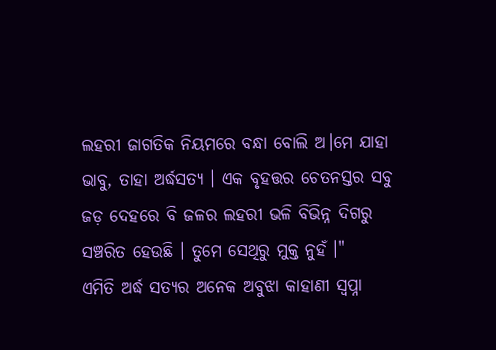ଲହରୀ ଜାଗତିକ ନିୟମରେ ବନ୍ଧା ବୋଲି ଅ।ମେ ଯାହା ଭାବୁ, ତାହା ଅର୍ଦ୍ଧସତ୍ୟ । ଏକ ବୃହତ୍ତର ଚେତନସ୍ତର ସବୁ ଜଡ଼ ଦେହରେ ବି ଜଳର ଲହରୀ ଭଳି ବିଭିନ୍ନ ଦିଗରୁ ସଞ୍ଚରିତ ହେଉଛି । ତୁମେ ସେଥିରୁ ମୁକ୍ତ ନୁହଁ ।"
ଏମିତି ଅର୍ଦ୍ଧ ସତ୍ୟର ଅନେକ ଅବୁଝା କାହାଣୀ ସ୍ବପ୍ନା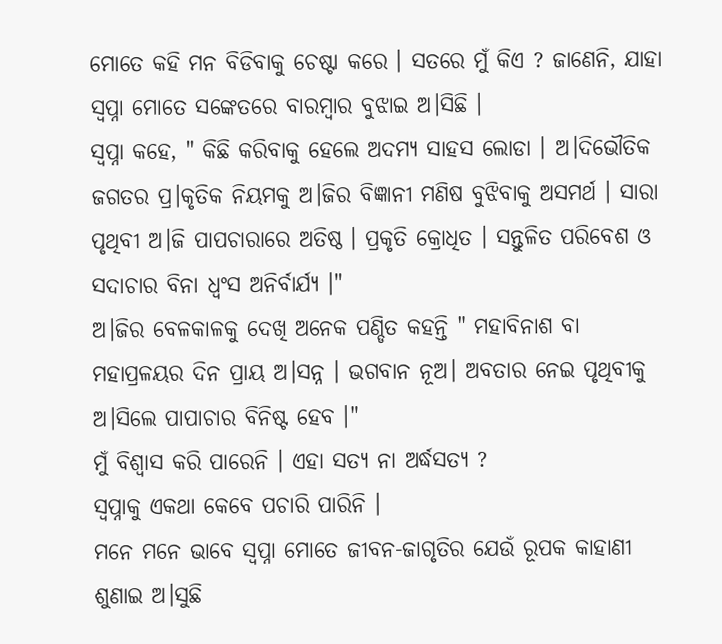ମୋତେ କହି ମନ ବିଡିବାକୁ ଚେଷ୍ଟା କରେ । ସତରେ ମୁଁ କିଏ ? ଜାଣେନି, ଯାହା ସ୍ବପ୍ନା ମୋତେ ସଙ୍କେତରେ ବାରମ୍ବାର ବୁଝାଇ ଅ।ସିଛି ।
ସ୍ବପ୍ନା କହେ, " କିଛି କରିବାକୁ ହେଲେ ଅଦମ୍ୟ ସାହସ ଲୋଡା । ଅ।ଦିଭୌତିକ ଜଗତର ପ୍ର।କୃତିକ ନିୟମକୁ ଅ।ଜିର ବିଜ୍ଞାନୀ ମଣିଷ ବୁଝିବାକୁ ଅସମର୍ଥ । ସାରା ପୃଥିବୀ ଅ।ଜି ପାପଚାରାରେ ଅତିଷ୍ଠ । ପ୍ରକୃତି କ୍ରୋଧିତ । ସନ୍ତୁଳିତ ପରିବେଶ ଓ ସଦାଚାର ବିନା ଧ୍ବଂସ ଅନିର୍ବାର୍ଯ୍ୟ ।"
ଅ।ଜିର ବେଳକାଳକୁ ଦେଖି ଅନେକ ପଣ୍ଡିତ କହନ୍ତି " ମହାବିନାଶ ବା ମହାପ୍ରଳୟର ଦିନ ପ୍ରାୟ ଅ।ସନ୍ନ । ଭଗବାନ ନୂଅ। ଅବତାର ନେଇ ପୃଥିବୀକୁ ଅ।ସିଲେ ପାପାଚାର ବିନିଷ୍ଟ ହେବ ।"
ମୁଁ ବିଶ୍ବାସ କରି ପାରେନି । ଏହା ସତ୍ୟ ନା ଅର୍ଦ୍ଧସତ୍ୟ ?
ସ୍ବପ୍ନାକୁ ଏକଥା କେବେ ପଚାରି ପାରିନି ।
ମନେ ମନେ ଭାବେ ସ୍ବପ୍ନା ମୋତେ ଜୀବନ-ଜାଗୃତିର ଯେଉଁ ରୂପକ କାହାଣୀ ଶୁଣାଇ ଅ।ସୁଛି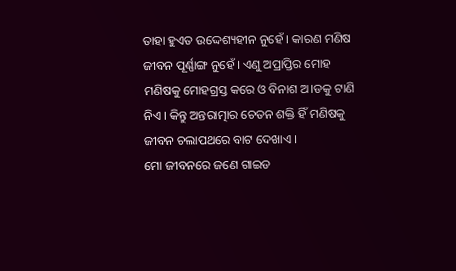ତାହା ହୁଏତ ଉଦ୍ଦେଶ୍ୟହୀନ ନୁହେଁ । କାରଣ ମଣିଷ ଜୀବନ ପୂର୍ଣ୍ଣାଙ୍ଗ ନୁହେଁ । ଏଣୁ ଅପ୍ରାପ୍ତିର ମୋହ ମଣିଷକୁ ମୋହଗ୍ରସ୍ତ କରେ ଓ ବିନାଶ ଅ।ଡକୁ ଟାଣି ନିଏ । କିନ୍ତୁ ଅନ୍ତରାତ୍ମାର ଚେତନ ଶକ୍ତି ହିଁ ମଣିଷକୁ ଜୀବନ ଚଲାପଥରେ ବାଟ ଦେଖାଏ ।
ମୋ ଜୀବନରେ ଜଣେ ଗାଇଡ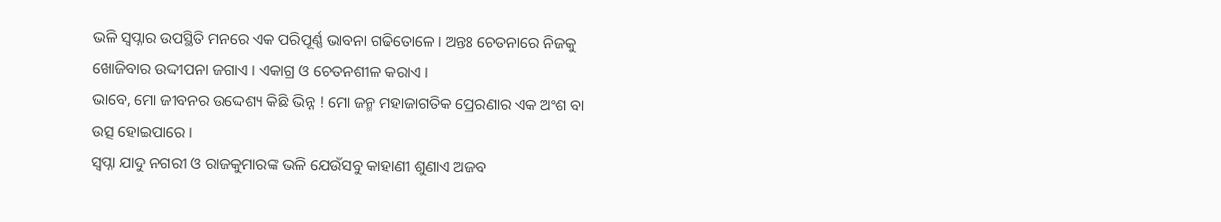ଭଳି ସ୍ବପ୍ନାର ଉପସ୍ଥିତି ମନରେ ଏକ ପରିପୂର୍ଣ୍ଣ ଭାବନା ଗଢିତୋଳେ । ଅନ୍ତଃ ଚେତନାରେ ନିଜକୁ ଖୋଜିବାର ଉଦ୍ଦୀପନା ଜଗାଏ । ଏକାଗ୍ର ଓ ଚେତନଶୀଳ କରାଏ ।
ଭାବେ, ମୋ ଜୀବନର ଉଦ୍ଦେଶ୍ୟ କିଛି ଭିନ୍ନ ! ମୋ ଜନ୍ମ ମହାଜାଗତିକ ପ୍ରେରଣାର ଏକ ଅଂଶ ବା ଉତ୍ସ ହୋଇପାରେ ।
ସ୍ବପ୍ନା ଯାଦୁ ନଗରୀ ଓ ରାଜକୁମାରଙ୍କ ଭଳି ଯେଉଁସବୁ କାହାଣୀ ଶୁଣାଏ ଅଜବ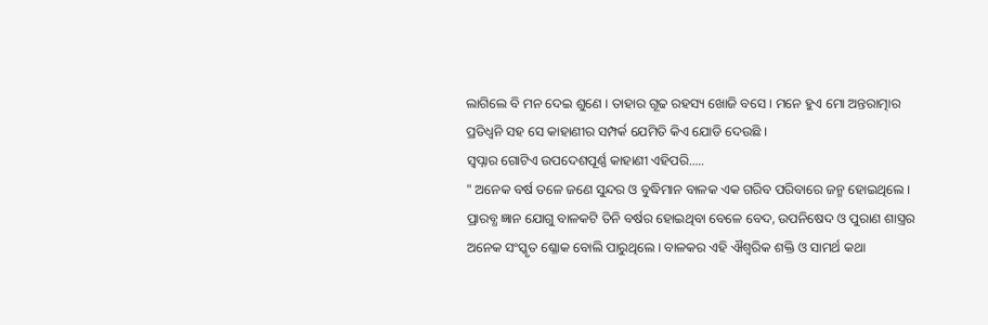ଲାଗିଲେ ବି ମନ ଦେଇ ଶୁଣେ । ତାହାର ଗୂଢ ରହସ୍ୟ ଖୋଜି ବସେ । ମନେ ହୁଏ ମୋ ଅନ୍ତରାତ୍ମାର ପ୍ରତିଧ୍ବନି ସହ ସେ କାହାଣୀର ସମ୍ପର୍କ ଯେମିତି କିଏ ଯୋଡି ଦେଉଛି ।
ସ୍ବପ୍ନାର ଗୋଟିଏ ଉପଦେଶପୂର୍ଣ୍ଣ କାହାଣୀ ଏହିପରି.....
" ଅନେକ ବର୍ଷ ତଳେ ଜଣେ ସୁନ୍ଦର ଓ ବୁଦ୍ଧିମାନ ବାଳକ ଏକ ଗରିବ ପରିବାରେ ଜନ୍ମ ହୋଇଥିଲେ । ପ୍ରାରବ୍ଧ ଜ୍ଞାନ ଯୋଗୁ ବାଳକଟି ତିନି ବର୍ଷର ହୋଇଥିବା ବେଳେ ବେଦ, ଉପନିଷେଦ ଓ ପୁରାଣ ଶାସ୍ତ୍ରର ଅନେକ ସଂସ୍କୃତ ଶ୍ଳୋକ ବୋଲି ପାରୁଥିଲେ। ବାଳକର ଏହି ଐଶ୍ବରିକ ଶକ୍ତି ଓ ସାମର୍ଥ କଥା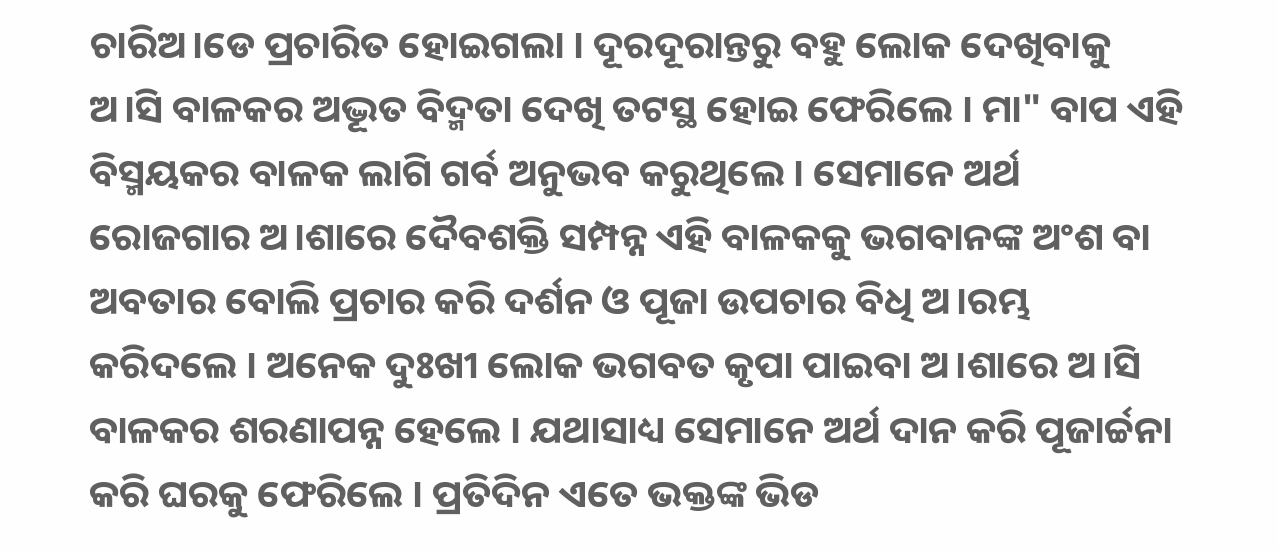ଚାରିଅ।ଡେ ପ୍ରଚାରିତ ହୋଇଗଲା । ଦୂରଦୂରାନ୍ତରୁ ବହୁ ଲୋକ ଦେଖିବାକୁ ଅ।ସି ବାଳକର ଅଦ୍ଭୂତ ବିଦ୍ମତା ଦେଖି ତଟସ୍ଥ ହୋଇ ଫେରିଲେ । ମା" ବାପ ଏହି ବିସ୍ମୟକର ବାଳକ ଲାଗି ଗର୍ବ ଅନୁଭବ କରୁଥିଲେ । ସେମାନେ ଅର୍ଥ ରୋଜଗାର ଅ।ଶାରେ ଦୈବଶକ୍ତି ସମ୍ପନ୍ନ ଏହି ବାଳକକୁ ଭଗବାନଙ୍କ ଅଂଶ ବା ଅବତାର ବୋଲି ପ୍ରଚାର କରି ଦର୍ଶନ ଓ ପୂଜା ଉପଚାର ବିଧି ଅ।ରମ୍ଭ କରିଦଲେ । ଅନେକ ଦୁଃଖୀ ଲୋକ ଭଗବତ କୃପା ପାଇବା ଅ।ଶାରେ ଅ।ସି ବାଳକର ଶରଣାପନ୍ନ ହେଲେ । ଯଥାସାଧ୍ୟ ସେମାନେ ଅର୍ଥ ଦାନ କରି ପୂଜାର୍ଚ୍ଚନା କରି ଘରକୁ ଫେରିଲେ । ପ୍ରତିଦିନ ଏତେ ଭକ୍ତଙ୍କ ଭିଡ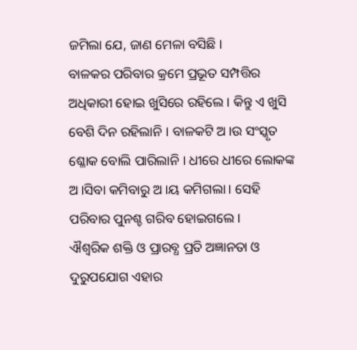ଜମିଲା ଯେ, ଜାଣ ମେଳା ବସିଛି ।
ବାଳକର ପରିବାର କ୍ରମେ ପ୍ରଭୂତ ସମ୍ପତ୍ତିର ଅଧିକାରୀ ହୋଇ ଖୁସିରେ ରହିଲେ । କିନ୍ତୁ ଏ ଖୁସି ବେଶି ଦିନ ରହିଲାନି । ବାଳକଟି ଅ।ଉ ସଂସ୍କୃତ ଶ୍ଳୋକ ବୋଲି ପାରିଲାନି । ଧୀରେ ଧୀରେ ଲୋକଙ୍କ ଅ।ସିବା କମିବାରୁ ଅ।ୟ କମିଗଲା । ସେହି ପରିବାର ପୁନଶ୍ଚ ଗରିବ ହୋଇଗଲେ ।
ଐଶ୍ବରିକ ଶକ୍ତି ଓ ପ୍ରାରବ୍ଧ ପ୍ରତି ଅଜ୍ଞାନତା ଓ ଦୁରୁପଯୋଗ ଏହାର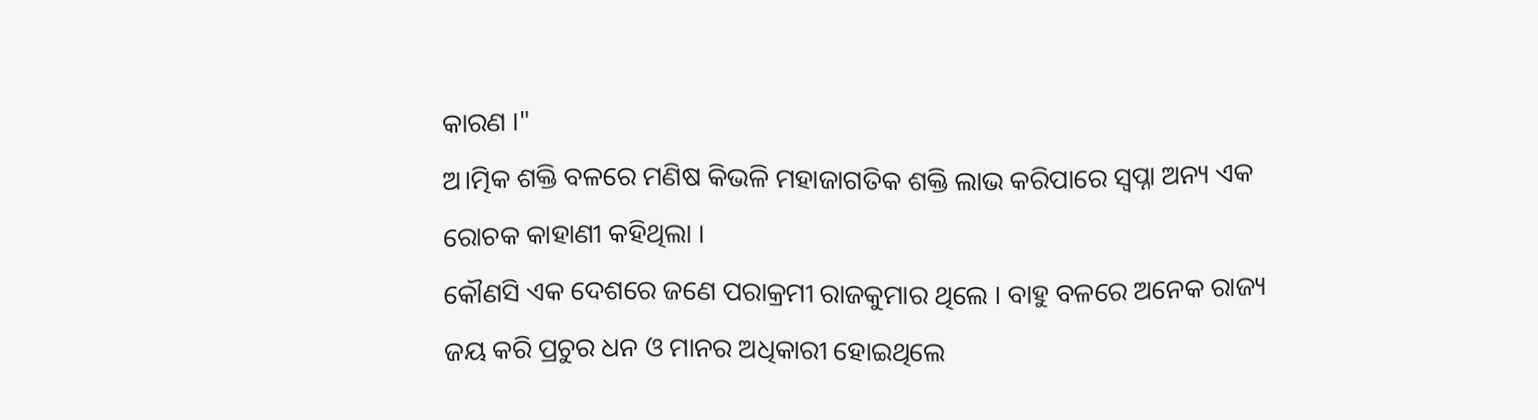କାରଣ ।"
ଅ।ତ୍ମିକ ଶକ୍ତି ବଳରେ ମଣିଷ କିଭଳି ମହାଜାଗତିକ ଶକ୍ତି ଲାଭ କରିପାରେ ସ୍ବପ୍ନା ଅନ୍ୟ ଏକ ରୋଚକ କାହାଣୀ କହିଥିଲା ।
କୌଣସି ଏକ ଦେଶରେ ଜଣେ ପରାକ୍ରମୀ ରାଜକୁମାର ଥିଲେ । ବାହୁ ବଳରେ ଅନେକ ରାଜ୍ୟ ଜୟ କରି ପ୍ରଚୁର ଧନ ଓ ମାନର ଅଧିକାରୀ ହୋଇଥିଲେ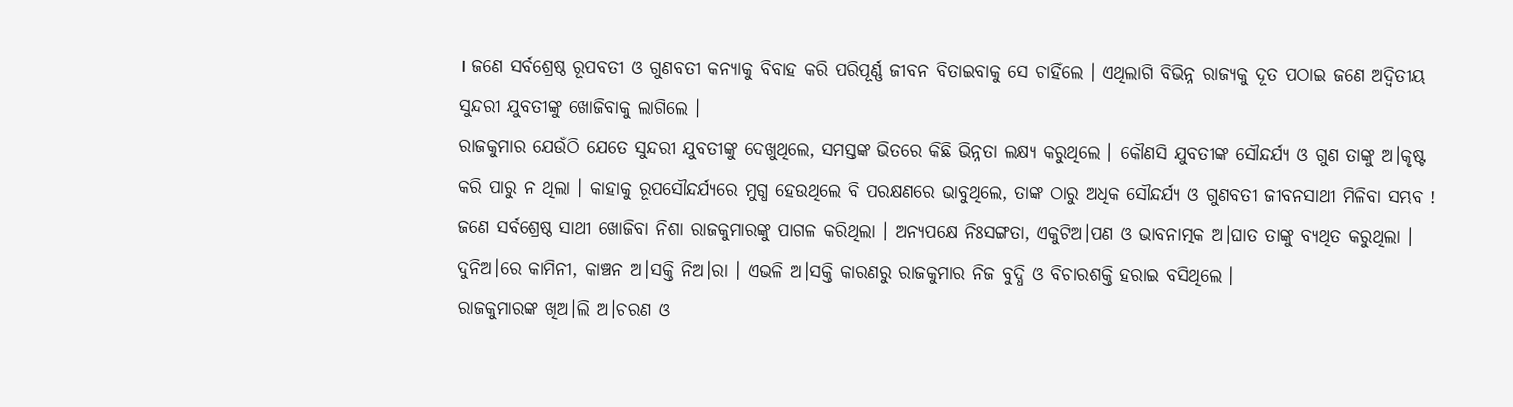। ଜଣେ ସର୍ବଶ୍ରେଷ୍ଠ ରୂପବତୀ ଓ ଗୁଣବତୀ କନ୍ୟାକୁ ବିବାହ କରି ପରିପୂର୍ଣ୍ଣ ଜୀବନ ବିତାଇବାକୁ ସେ ଚାହିଁଲେ । ଏଥିଲାଗି ବିଭିନ୍ନ ରାଜ୍ୟକୁ ଦୂତ ପଠାଇ ଜଣେ ଅଦ୍ବିତୀୟ ସୁନ୍ଦରୀ ଯୁବତୀଙ୍କୁ ଖୋଜିବାକୁ ଲାଗିଲେ ।
ରାଜକୁମାର ଯେଉଁଠି ଯେତେ ସୁନ୍ଦରୀ ଯୁବତୀଙ୍କୁ ଦେଖୁଥିଲେ, ସମସ୍ତଙ୍କ ଭିତରେ କିଛି ଭିନ୍ନତା ଲକ୍ଷ୍ୟ କରୁଥିଲେ । କୌଣସି ଯୁବତୀଙ୍କ ସୌନ୍ଦର୍ଯ୍ୟ ଓ ଗୁଣ ତାଙ୍କୁ ଅ।କୃଷ୍ଟ କରି ପାରୁ ନ ଥିଲା । କାହାକୁ ରୂପସୌନ୍ଦର୍ଯ୍ୟରେ ମୁଗ୍ଧ ହେଉଥିଲେ ବି ପରକ୍ଷଣରେ ଭାବୁଥିଲେ, ତାଙ୍କ ଠାରୁ ଅଧିକ ସୌନ୍ଦର୍ଯ୍ୟ ଓ ଗୁଣବତୀ ଜୀବନସାଥୀ ମିଳିବା ସମ୍ଭବ !
ଜଣେ ସର୍ବଶ୍ରେଷ୍ଠ ସାଥୀ ଖୋଜିବା ନିଶା ରାଜକୁମାରଙ୍କୁ ପାଗଳ କରିଥିଲା । ଅନ୍ୟପକ୍ଷେ ନିଃସଙ୍ଗତା, ଏକୁଟିଅ।ପଣ ଓ ଭାବନାତ୍ମକ ଅ।ଘାତ ତାଙ୍କୁ ବ୍ୟଥିତ କରୁଥିଲା । ଦୁନିଅ।ରେ କାମିନୀ, କାଞ୍ଚନ ଅ।ସକ୍ତି ନିଅ।ରା । ଏଭଳି ଅ।ସକ୍ତି କାରଣରୁ ରାଜକୁମାର ନିଜ ବୁଦ୍ଧି ଓ ବିଚାରଶକ୍ତି ହରାଇ ବସିଥିଲେ ।
ରାଜକୁମାରଙ୍କ ଖିଅ।ଲି ଅ।ଚରଣ ଓ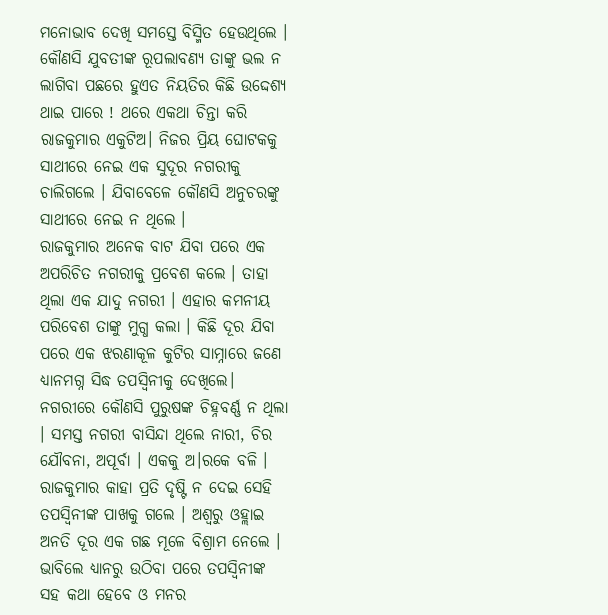ମନୋଭାବ ଦେଖି ସମସ୍ତେ ବିସ୍ମିତ ହେଉଥିଲେ । କୌଣସି ଯୁବତୀଙ୍କ ରୂପଲାବଣ୍ୟ ତାଙ୍କୁ ଭଲ ନ ଲାଗିବା ପଛରେ ହୁଏତ ନିୟତିର କିଛି ଉଦ୍ଦେଶ୍ୟ ଥାଇ ପାରେ ! ଥରେ ଏକଥା ଚିନ୍ତା କରି ରାଜକୁମାର ଏକୁଟିଅ। ନିଜର ପ୍ରିୟ ଘୋଟକକୁ ସାଥୀରେ ନେଇ ଏକ ସୁଦୂର ନଗରୀକୁ ଚାଲିଗଲେ । ଯିବାବେଳେ କୌଣସି ଅନୁଚରଙ୍କୁ ସାଥୀରେ ନେଇ ନ ଥିଲେ ।
ରାଜକୁମାର ଅନେକ ବାଟ ଯିବା ପରେ ଏକ ଅପରିଚିତ ନଗରୀକୁ ପ୍ରବେଶ କଲେ । ତାହା ଥିଲା ଏକ ଯାଦୁ ନଗରୀ । ଏହାର କମନୀୟ ପରିବେଶ ତାଙ୍କୁ ମୁଗ୍ଧ କଲା । କିଛି ଦୂର ଯିବା ପରେ ଏକ ଝରଣାକୂଳ କୁଟିର ସାମ୍ନାରେ ଜଣେ ଧ୍ୟାନମଗ୍ନ ସିଦ୍ଧ ତପସ୍ବିନୀକୁ ଦେଖିଲେ। ନଗରୀରେ କୌଣସି ପୁରୁଷଙ୍କ ଚିହ୍ନବର୍ଣ୍ଣ ନ ଥିଲା । ସମସ୍ତ ନଗରୀ ବାସିନ୍ଦା ଥିଲେ ନାରୀ, ଚିର ଯୌବନା, ଅପୂର୍ବା । ଏକକୁ ଅ।ରକେ ବଳି ।
ରାଜକୁମାର କାହା ପ୍ରତି ଦୃଷ୍ଟି ନ ଦେଇ ସେହି ତପସ୍ବିନୀଙ୍କ ପାଖକୁ ଗଲେ । ଅଶ୍ବରୁ ଓହ୍ଲାଇ ଅନତି ଦୂର ଏକ ଗଛ ମୂଳେ ବିଶ୍ରାମ ନେଲେ । ଭାବିଲେ ଧ୍ୟାନରୁ ଉଠିବା ପରେ ତପସ୍ବିନୀଙ୍କ ସହ କଥା ହେବେ ଓ ମନର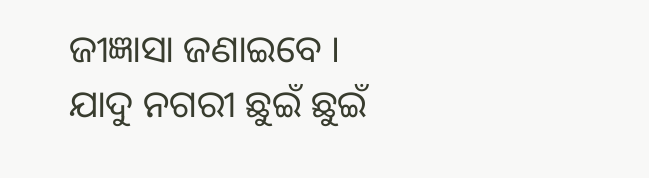ଜୀଜ୍ଞାସା ଜଣାଇବେ ।
ଯାଦୁ ନଗରୀ ଛୁଇଁ ଛୁଇଁ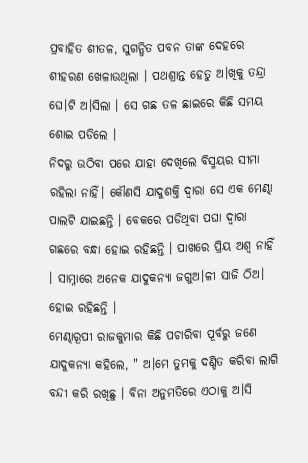ପ୍ରବାହିତ ଶୀତଳ, ସୁଗନ୍ଧିତ ପବନ ତାଙ୍କ ଦେହରେ ଶୀହରଣ ଖେଳାଉଥିଲା । ପଥଶ୍ରାନ୍ତ ହେତୁ ଅ।ଖିକୁ ତନ୍ଦ୍ରା ଘେ।ଟି ଅ।ସିଲା । ସେ ଗଛ ତଳ ଛାଇରେ କିଛି ସମୟ ଶୋଇ ପଡିଲେ ।
ନିଦରୁ ଉଠିବା ପରେ ଯାହା ଦେଖିଲେ ବିସ୍ମୟର ସୀମା ରହିଲା ନାହିଁ। କୌଣସି ଯାଦୁଶକ୍ତି ଦ୍ବାରା ସେ ଏକ ମେଣ୍ଢା ପାଲଟି ଯାଇଛନ୍ତି । ବେକରେ ପଡିଥିବା ପଘା ଦ୍ବାରା ଗଛରେ ବନ୍ଧା ହୋଇ ରହିଛନ୍ତି । ପାଖରେ ପ୍ରିୟ ଅଶ୍ବ ନାହିଁ । ସାମ୍ନାରେ ଅନେକ ଯାଦୁକନ୍ୟା ଜଗୁଅ।ଳୀ ସାଜି ଠିଅ। ହୋଇ ରହିଛନ୍ତି ।
ମେଣ୍ଢାରୂପୀ ରାଜକୁମାର କିଛି ପଚାରିବା ପୂର୍ବରୁ ଜଣେ ଯାଦୁକନ୍ୟା କହିଲେ, " ଅ।ମେ ତୁମକୁ ଦଣ୍ଡିତ କରିବା ଲାଗି ବନ୍ଦୀ କରି ରଖିଛୁ । ବିନା ଅନୁମତିରେ ଏଠାକୁ ଅ।ସି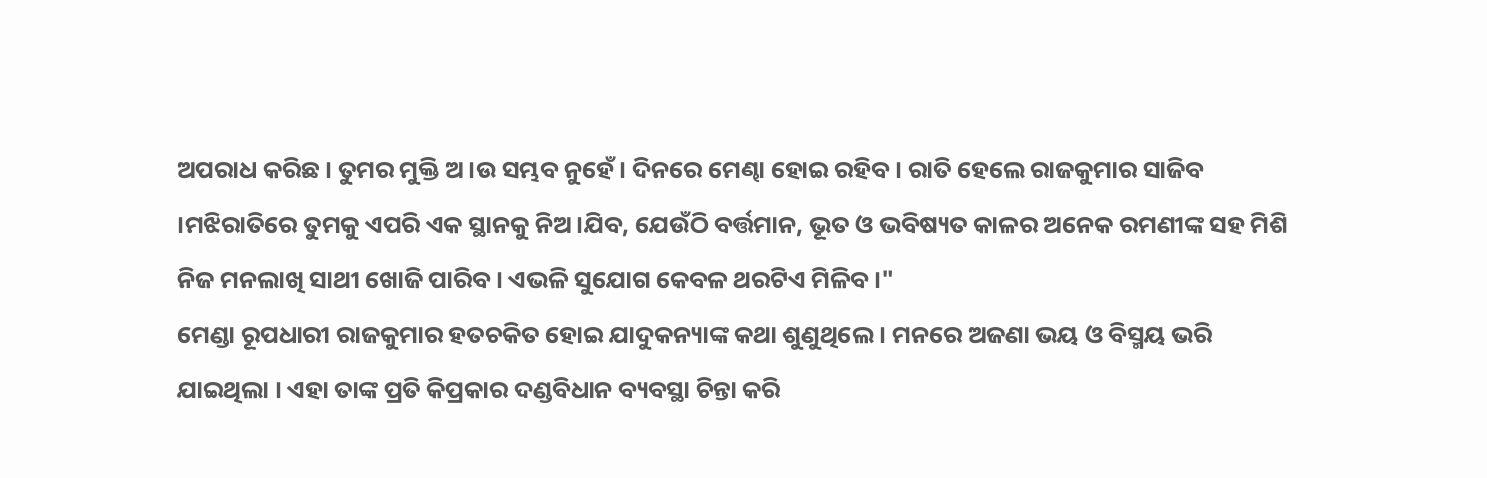ଅପରାଧ କରିଛ । ତୁମର ମୁକ୍ତି ଅ।ଉ ସମ୍ଭବ ନୁହେଁ। ଦିନରେ ମେଣ୍ଢା ହୋଇ ରହିବ । ରାତି ହେଲେ ରାଜକୁମାର ସାଜିବ ।ମଝିରାତିରେ ତୁମକୁ ଏପରି ଏକ ସ୍ଥାନକୁ ନିଅ।ଯିବ, ଯେଉଁଠି ବର୍ତ୍ତମାନ, ଭୂତ ଓ ଭବିଷ୍ୟତ କାଳର ଅନେକ ରମଣୀଙ୍କ ସହ ମିଶି ନିଜ ମନଲାଖି ସାଥୀ ଖୋଜି ପାରିବ । ଏଭଳି ସୁଯୋଗ କେବଳ ଥରଟିଏ ମିଳିବ ।"
ମେଣ୍ଡା ରୂପଧାରୀ ରାଜକୁମାର ହତଚକିତ ହୋଇ ଯାଦୁକନ୍ୟାଙ୍କ କଥା ଶୁଣୁଥିଲେ । ମନରେ ଅଜଣା ଭୟ ଓ ବିସ୍ମୟ ଭରି ଯାଇଥିଲା । ଏହା ତାଙ୍କ ପ୍ରତି କିପ୍ରକାର ଦଣ୍ଡବିଧାନ ବ୍ୟବସ୍ଥା ଚିନ୍ତା କରି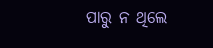ପାରୁ ନ ଥିଲେ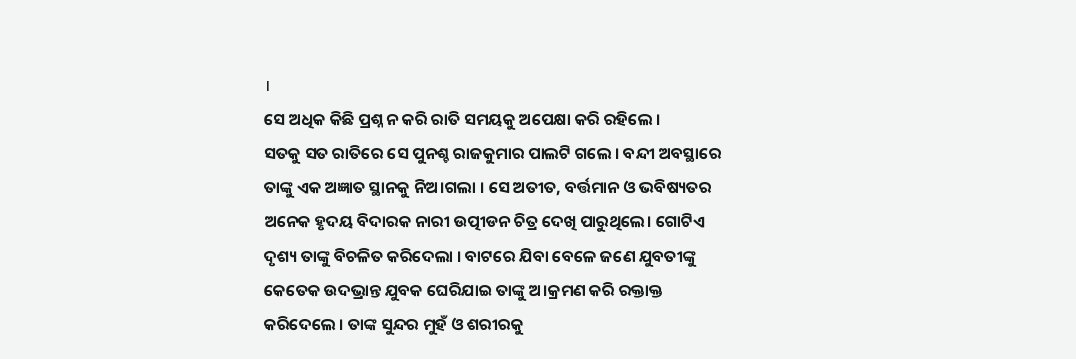।
ସେ ଅଧିକ କିଛି ପ୍ରଶ୍ନ ନ କରି ରାତି ସମୟକୁ ଅପେକ୍ଷା କରି ରହିଲେ ।
ସତକୁ ସତ ରାତିରେ ସେ ପୁନଶ୍ଚ ରାଜକୁମାର ପାଲଟି ଗଲେ । ବନ୍ଦୀ ଅବସ୍ଥାରେ ତାଙ୍କୁ ଏକ ଅଜ୍ଞାତ ସ୍ଥାନକୁ ନିଅ।ଗଲା । ସେ ଅତୀତ, ବର୍ତ୍ତମାନ ଓ ଭବିଷ୍ୟତର ଅନେକ ହୃଦୟ ବିଦାରକ ନାରୀ ଉତ୍ପୀଡନ ଚିତ୍ର ଦେଖି ପାରୁଥିଲେ। ଗୋଟିଏ ଦୃଶ୍ୟ ତାଙ୍କୁ ବିଚଳିତ କରିଦେଲା । ବାଟରେ ଯିବା ବେଳେ ଜଣେ ଯୁବତୀଙ୍କୁ କେତେକ ଉଦଭ୍ରାନ୍ତ ଯୁବକ ଘେରିଯାଇ ତାଙ୍କୁ ଅ।କ୍ରମଣ କରି ରକ୍ତାକ୍ତ କରିଦେଲେ । ତାଙ୍କ ସୁନ୍ଦର ମୁହଁ ଓ ଶରୀରକୁ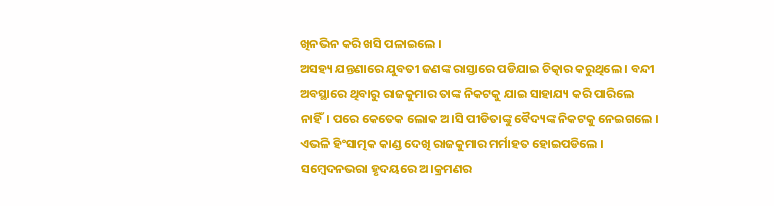ଖିନଭିନ କରି ଖସି ପଳାଇଲେ ।
ଅସହ୍ୟ ଯନ୍ତଣାରେ ଯୁବତୀ ଜଣଙ୍କ ରାସ୍ତାରେ ପଡିଯାଇ ଚିତ୍କାର କରୁଥିଲେ । ବନ୍ଦୀ ଅବସ୍ଥାରେ ଥିବାରୁ ରାଜକୁମାର ତାଙ୍କ ନିକଟକୁ ଯାଇ ସାହାଯ୍ୟ କରି ପାରିଲେ ନାହିଁ। ପରେ କେତେକ ଲୋକ ଅ।ସି ପୀଡିତାଙ୍କୁ ବୈଦ୍ୟଙ୍କ ନିକଟକୁ ନେଇଗଲେ ।
ଏଭଳି ହିଂସାତ୍ମକ କାଣ୍ଡ ଦେଖି ରାଜକୁମାର ମର୍ମାହତ ହୋଇପଡିଲେ । ସମ୍ବେଦନଭରା ହୃଦୟରେ ଅ।କ୍ରମଣର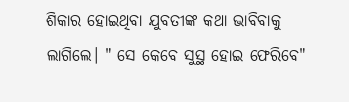ଶିକାର ହୋଇଥିବା ଯୁବତୀଙ୍କ କଥା ଭାବିବାକୁ ଲାଗିଲେ। " ସେ କେବେ ସୁସ୍ଥ ହୋଇ ଫେରିବେ"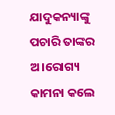ଯାଦୁକନ୍ୟାଙ୍କୁ ପଚାରି ତାଙ୍କର ଅ।ରୋଗ୍ୟ କାମନା କଲେ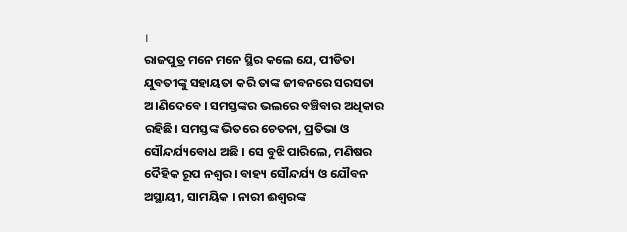।
ରାଜପୁତ୍ର ମନେ ମନେ ସ୍ଥିର କଲେ ଯେ, ପୀଡିତା ଯୁବତୀଙ୍କୁ ସହାୟତା କରି ତାଙ୍କ ଜୀବନରେ ସରସତା ଅ।ଣିଦେବେ । ସମସ୍ତଙ୍କର ଭଲରେ ବଞ୍ଚିବାର ଅଧିକାର ରହିଛି। ସମସ୍ତଙ୍କ ଭିତରେ ଚେତନା, ପ୍ରତିଭା ଓ ସୌନ୍ଦର୍ଯ୍ୟବୋଧ ଅଛି । ସେ ବୁଝି ପାରିଲେ, ମଣିଷର ଦୈହିକ ରୂପ ନଶ୍ବର । ବାହ୍ୟ ସୌନ୍ଦର୍ଯ୍ୟ ଓ ଯୌବନ ଅସ୍ଥାୟୀ, ସାମୟିକ । ନାରୀ ଈଶ୍ବରଙ୍କ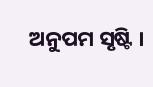ଅନୁପମ ସୃଷ୍ଟି ।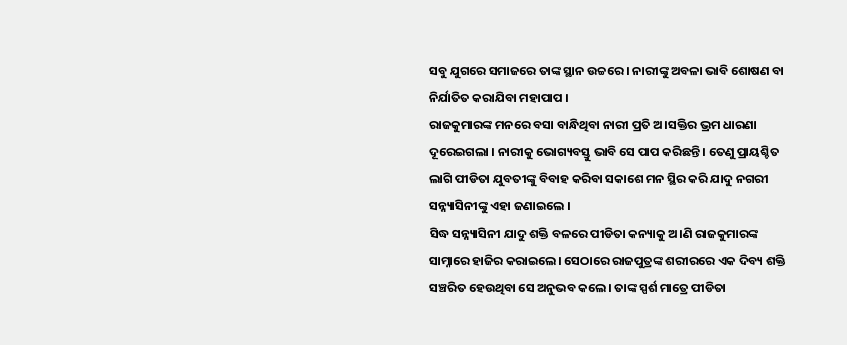ସବୁ ଯୁଗରେ ସମାଜରେ ତାଙ୍କ ସ୍ଥାନ ଉଚ୍ଚରେ । ନାରୀଙ୍କୁ ଅବଳା ଭାବି ଶୋଷଣ ବା ନିର୍ଯାତିତ କରାଯିବା ମହାପାପ ।
ରାଜକୁମାରଙ୍କ ମନରେ ବସା ବାନ୍ଧିଥିବା ନାରୀ ପ୍ରତି ଅ।ସକ୍ତିର ଭ୍ରମ ଧାରଣା ଦୂରେଇଗଲା । ନାରୀକୁ ଭୋଗ୍ୟବସ୍ତୁ ଭାବି ସେ ପାପ କରିଛନ୍ତି । ତେଣୁ ପ୍ରାୟଶ୍ଚିତ ଲାଗି ପୀଡିତା ଯୁବତୀଙ୍କୁ ବିବାହ କରିବା ସକାଶେ ମନ ସ୍ଥିର କରି ଯାଦୁ ନଗରୀ ସନ୍ନ୍ୟାସିନୀଙ୍କୁ ଏହା ଜଣାଇଲେ ।
ସିଦ୍ଧ ସନ୍ନ୍ୟାସିନୀ ଯାଦୁ ଶକ୍ତି ବଳରେ ପୀଡିତା କନ୍ୟାକୁ ଅ।ଣି ରାଜକୁମାରଙ୍କ ସାମ୍ନାରେ ହାଜିର କରାଇଲେ। ସେଠାରେ ରାଜପୁତ୍ରଙ୍କ ଶରୀରରେ ଏକ ଦିବ୍ୟ ଶକ୍ତି ସଞ୍ଚରିତ ହେଉଥିବା ସେ ଅନୁଭବ କଲେ। ତାଙ୍କ ସ୍ପର୍ଶ ମାତ୍ରେ ପୀଡିତା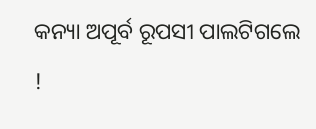କନ୍ୟା ଅପୂର୍ବ ରୂପସୀ ପାଲଟିଗଲେ !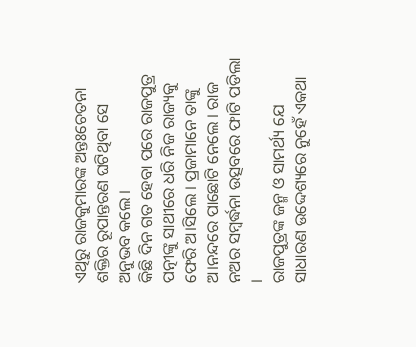ଏଥିରୁ ରାଜକୁମାରଙ୍କ ଅନ୍ତଃଚେତନା ଶକ୍ତିର ରୂପାନ୍ତରଣ ଘଟିଥିବା ସେ ଅନୁଭବ କଲେ ।
କିଛି ଦିନ ଗତ ହେବା ପରେ ରାଜପୁତ୍ର ପତ୍ନୀଙ୍କୁ ସାଥୀରେ ଧରି ନିଜ ରାଜ୍ୟକୁ ଫେରି ଅ।ସିଲେ । ପ୍ରଜାମାନେ ତାଙ୍କୁ ଅ।ନନ୍ଦରେ ପାଛୋଟି ନେଲେ । ରାଜ ନଅର ସମ୍ବର୍ଦ୍ଧନା ଉତ୍ସବରେ ଫାଟି ପଡିଲା ।
ରାଜପୁତ୍ରଙ୍କ ଜନ୍ମ ଓ ସାମର୍ଥ୍ୟ ଯେ ସାଧାରଣ ଉଦ୍ଦେଶ୍ୟରେ ନୁହେଁ ଏକଥା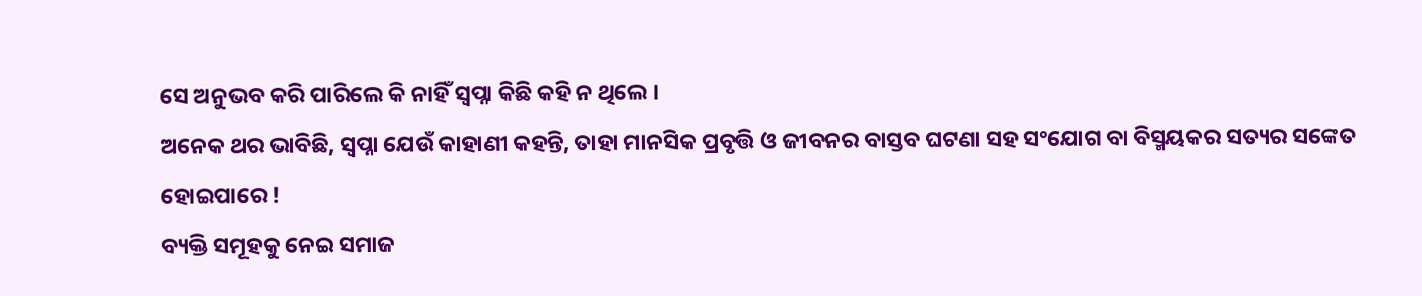ସେ ଅନୁଭବ କରି ପାରିଲେ କି ନାହିଁ ସ୍ବପ୍ନା କିଛି କହି ନ ଥିଲେ ।
ଅନେକ ଥର ଭାବିଛି, ସ୍ବପ୍ନା ଯେଉଁ କାହାଣୀ କହନ୍ତି, ତାହା ମାନସିକ ପ୍ରବୃତ୍ତି ଓ ଜୀବନର ବାସ୍ତବ ଘଟଣା ସହ ସଂଯୋଗ ବା ବିସ୍ମୟକର ସତ୍ୟର ସଙ୍କେତ ହୋଇପାରେ !
ବ୍ୟକ୍ତି ସମୂହକୁ ନେଇ ସମାଜ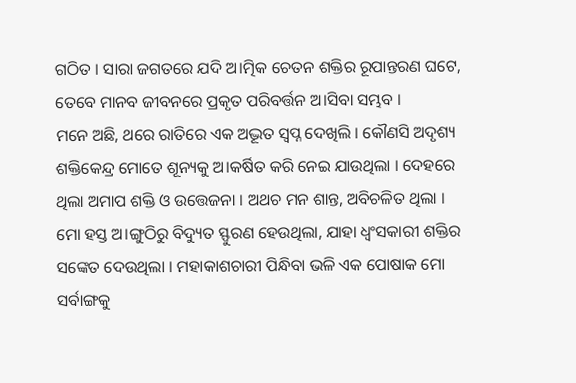ଗଠିତ । ସାରା ଜଗତରେ ଯଦି ଅ।ତ୍ମିକ ଚେତନ ଶକ୍ତିର ରୂପାନ୍ତରଣ ଘଟେ, ତେବେ ମାନବ ଜୀବନରେ ପ୍ରକୃତ ପରିବର୍ତ୍ତନ ଅ।ସିବା ସମ୍ଭବ ।
ମନେ ଅଛି, ଥରେ ରାତିରେ ଏକ ଅଦ୍ଭୂତ ସ୍ବପ୍ନ ଦେଖିଲି । କୌଣସି ଅଦୃଶ୍ୟ ଶକ୍ତିକେନ୍ଦ୍ର ମୋତେ ଶୂନ୍ୟକୁ ଅ।କର୍ଷିତ କରି ନେଇ ଯାଉଥିଲା । ଦେହରେ ଥିଲା ଅମାପ ଶକ୍ତି ଓ ଉତ୍ତେଜନା । ଅଥଚ ମନ ଶାନ୍ତ, ଅବିଚଳିତ ଥିଲା । ମୋ ହସ୍ତ ଅ।ଙ୍ଗୁଠିରୁ ବିଦ୍ୟୁତ ସ୍ଫୁରଣ ହେଉଥିଲା, ଯାହା ଧ୍ବଂସକାରୀ ଶକ୍ତିର ସଙ୍କେତ ଦେଉଥିଲା । ମହାକାଶଚାରୀ ପିନ୍ଧିବା ଭଳି ଏକ ପୋଷାକ ମୋ ସର୍ବାଙ୍ଗକୁ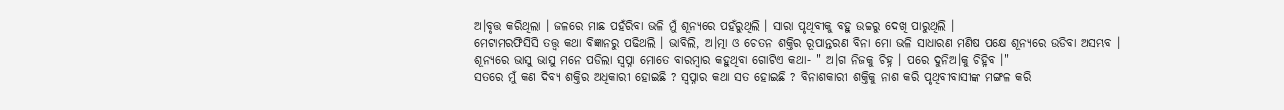ଅ।ବୃତ୍ତ କରିଥିଲା । ଜଳରେ ମାଛ ପହଁରିବା ଭଳି ମୁଁ ଶୂନ୍ୟରେ ପହଁରୁଥିଲି । ସାରା ପୃଥିବୀକୁ ବହୁ ଉଚ୍ଚରୁ ଦେଖି ପାରୁଥିଲି ।
ମେଟାମରଫିସିସି ତତ୍ତ୍ବ କଥା ବିଜ୍ଞାନରୁ ପଢିଥଲି । ଭାବିଲି, ଅ।ତ୍ମା ଓ ଚେତନ ଶକ୍ତିର ରୂପାନ୍ତରଣ ବିନା ମୋ ଭଳି ସାଧାରଣ ମଣିଷ ପକ୍ଷେ ଶୂନ୍ୟରେ ଉଡିବା ଅସମ୍ଭବ ।
ଶୂନ୍ୟରେ ଭାସୁ ଭାସୁ ମନେ ପଡିଲା ସ୍ବପ୍ନା ମୋତେ ବାରମ୍ବାର କହୁଥିବା ଗୋଟିଏ କଥା- " ଅ।ଗ ନିଜକୁ ଚିହ୍ନ । ପରେ ଦୁନିଅ।କୁ ଚିହ୍ନିବ ।"
ସତରେ ମୁଁ କଣ ଦିବ୍ୟ ଶକ୍ତିର ଅଧିକାରୀ ହୋଇଛି ? ସ୍ବପ୍ନାର କଥା ସତ ହୋଇଛି ? ବିନାଶକାରୀ ଶକ୍ତିକୁ ନାଶ କରି ପୃଥିବୀବାସୀଙ୍କ ମଙ୍ଗଳ କରି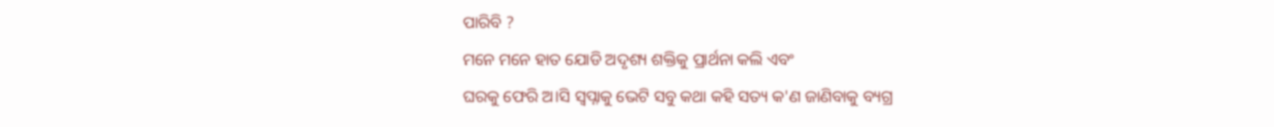ପାରିବି ?
ମନେ ମନେ ହାତ ଯୋଡି ଅଦୃଶ୍ୟ ଶକ୍ତିକୁ ପ୍ରାର୍ଥନା କଲି ଏବଂ
ଘରକୁ ଫେରି ଅ।ସି ସ୍ବପ୍ନାକୁ ଭେଟି ସବୁ କଥା କହି ସତ୍ୟ କ'ଣ ଜାଣିବାକୁ ବ୍ୟଗ୍ର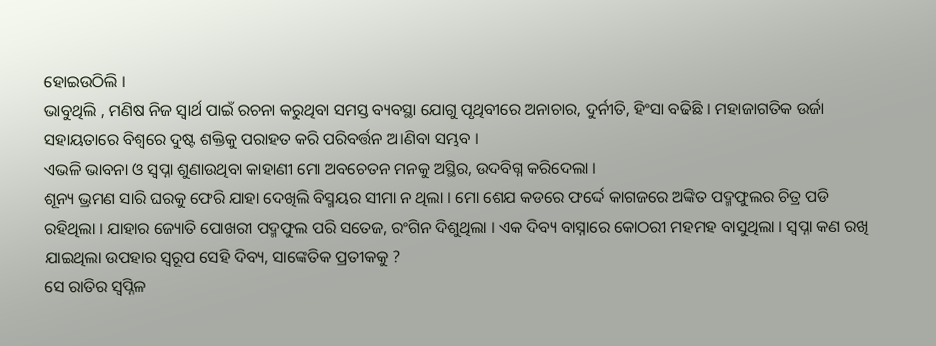ହୋଇଉଠିଲି ।
ଭାବୁଥିଲି , ମଣିଷ ନିଜ ସ୍ବାର୍ଥ ପାଇଁ ରଚନା କରୁଥିବା ସମସ୍ତ ବ୍ୟବସ୍ଥା ଯୋଗୁ ପୃଥିବୀରେ ଅନାଚାର, ଦୁର୍ନୀତି, ହିଂସା ବଢିଛି । ମହାଜାଗତିକ ଉର୍ଜା ସହାୟତାରେ ବିଶ୍ବରେ ଦୁଷ୍ଟ ଶକ୍ତିକୁ ପରାହତ କରି ପରିବର୍ତ୍ତନ ଅ।ଣିବା ସମ୍ଭବ ।
ଏଭଳି ଭାବନା ଓ ସ୍ବପ୍ନା ଶୁଣାଉଥିବା କାହାଣୀ ମୋ ଅବଚେତନ ମନକୁ ଅସ୍ଥିର, ଉଦବିଗ୍ନ କରିଦେଲା ।
ଶୂନ୍ୟ ଭ୍ରମଣ ସାରି ଘରକୁ ଫେରି ଯାହା ଦେଖିଲି ବିସ୍ମୟର ସୀମା ନ ଥିଲା । ମୋ ଶେଯ କଡରେ ଫର୍ଦ୍ଦେ କାଗଜରେ ଅଙ୍କିତ ପଦ୍ମଫୁଲର ଚିତ୍ର ପଡି ରହିଥିଲା । ଯାହାର ଜ୍ୟୋତି ପୋଖରୀ ପଦ୍ମଫୁଲ ପରି ସତେଜ, ରଂଗିନ ଦିଶୁଥିଲା । ଏକ ଦିବ୍ୟ ବାସ୍ନାରେ କୋଠରୀ ମହମହ ବାସୁଥିଲା । ସ୍ବପ୍ନା କଣ ରଖି ଯାଇଥିଲା ଉପହାର ସ୍ବରୂପ ସେହି ଦିବ୍ୟ, ସାଙ୍କେତିକ ପ୍ରତୀକକୁ ?
ସେ ରାତିର ସ୍ବପ୍ନିଳ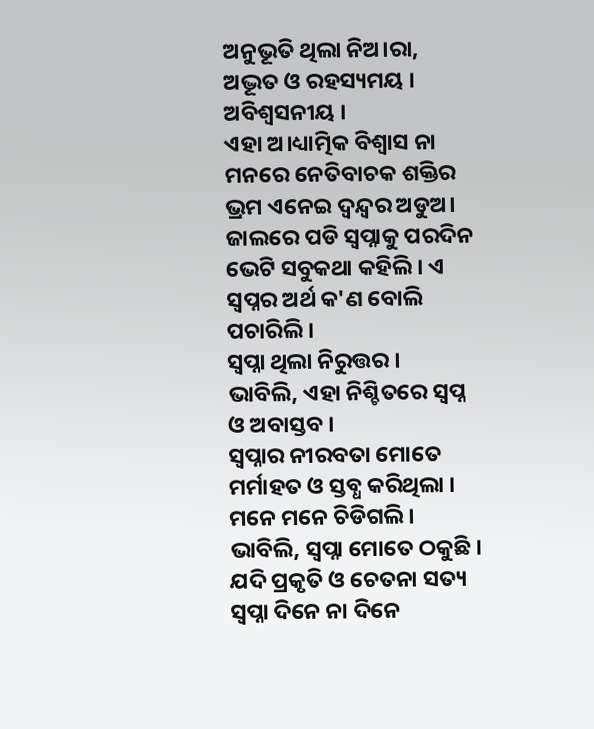ଅନୁଭୂତି ଥିଲା ନିଅ।ରା, ଅଦ୍ଭୂତ ଓ ରହସ୍ୟମୟ । ଅବିଶ୍ବସନୀୟ ।
ଏହା ଅ।ଧ୍ୟାତ୍ମିକ ବିଶ୍ବାସ ନା ମନରେ ନେତିବାଚକ ଶକ୍ତିର ଭ୍ରମ ଏନେଇ ଦ୍ବନ୍ଦ୍ବର ଅଡୁଅ। ଜାଲରେ ପଡି ସ୍ବପ୍ନାକୁ ପରଦିନ ଭେଟି ସବୁକଥା କହିଲି । ଏ ସ୍ବପ୍ନର ଅର୍ଥ କ'ଣ ବୋଲି ପଚାରିଲି ।
ସ୍ବପ୍ନା ଥିଲା ନିରୁତ୍ତର ।
ଭାବିଲି, ଏହା ନିଶ୍ଚିତରେ ସ୍ବପ୍ନ ଓ ଅବାସ୍ତବ ।
ସ୍ବପ୍ନାର ନୀରବତା ମୋତେ ମର୍ମାହତ ଓ ସ୍ତବ୍ଧ କରିଥିଲା । ମନେ ମନେ ଚିଡିଗଲି । ଭାବିଲି, ସ୍ବପ୍ନା ମୋତେ ଠକୁଛି । ଯଦି ପ୍ରକୃତି ଓ ଚେତନା ସତ୍ୟ ସ୍ବପ୍ନା ଦିନେ ନା ଦିନେ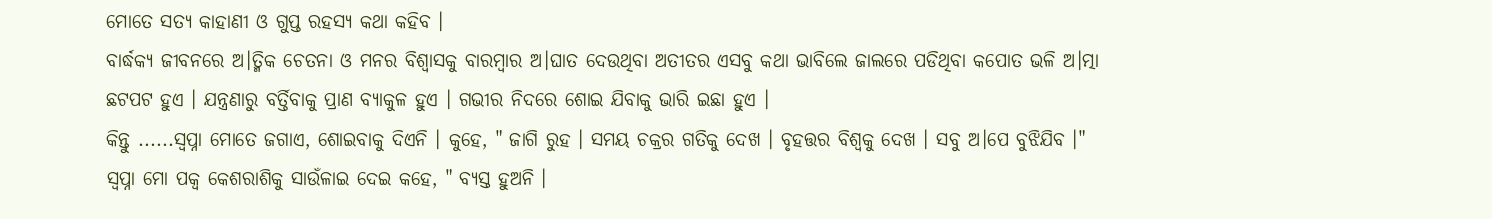ମୋତେ ସତ୍ୟ କାହାଣୀ ଓ ଗୁପ୍ତ ରହସ୍ୟ କଥା କହିବ ।
ବାର୍ଦ୍ଧକ୍ୟ ଜୀବନରେ ଅ।ତ୍ମିକ ଚେତନା ଓ ମନର ବିଶ୍ବାସକୁ ବାରମ୍ବାର ଅ।ଘାତ ଦେଉଥିବା ଅତୀତର ଏସବୁ କଥା ଭାବିଲେ ଜାଲରେ ପଡିଥିବା କପୋତ ଭଳି ଅ।ତ୍ମା ଛଟପଟ ହୁଏ । ଯନ୍ତ୍ରଣାରୁ ବର୍ତ୍ତିବାକୁ ପ୍ରାଣ ବ୍ୟାକୁଳ ହୁଏ । ଗଭୀର ନିଦରେ ଶୋଇ ଯିବାକୁ ଭାରି ଇଛା ହୁଏ ।
କିନ୍ତୁ ......ସ୍ବପ୍ନା ମୋତେ ଜଗାଏ, ଶୋଇବାକୁ ଦିଏନି । କୁହେ, " ଜାଗି ରୁହ । ସମୟ ଚକ୍ରର ଗତିକୁ ଦେଖ । ବୃହତ୍ତର ବିଶ୍ବକୁ ଦେଖ । ସବୁ ଅ।ପେ ବୁଝିଯିବ ।"
ସ୍ବପ୍ନା ମୋ ପକ୍ବ କେଶରାଶିକୁ ସାଉଁଳାଇ ଦେଇ କହେ, " ବ୍ୟସ୍ତ ହୁଅନି ।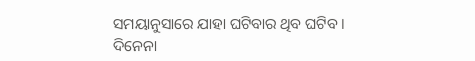ସମୟାନୁସାରେ ଯାହା ଘଟିବାର ଥିବ ଘଟିବ । ଦିନେନା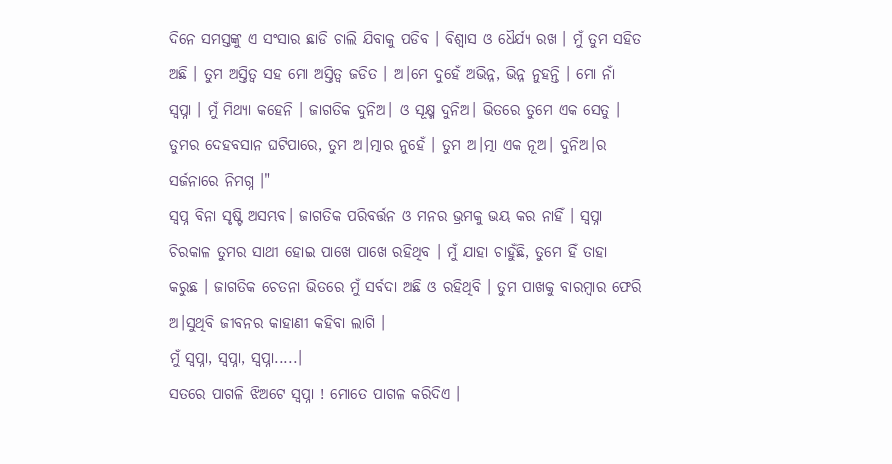ଦିନେ ସମସ୍ତଙ୍କୁ ଏ ସଂସାର ଛାଡି ଚାଲି ଯିବାକୁ ପଡିବ । ବିଶ୍ବାସ ଓ ଧୈର୍ଯ୍ୟ ରଖ । ମୁଁ ତୁମ ସହିତ ଅଛି । ତୁମ ଅସ୍ତିତ୍ବ ସହ ମୋ ଅସ୍ତିତ୍ବ ଜଡିତ । ଅ।ମେ ଦୁହେଁ ଅଭିନ୍ନ, ଭିନ୍ନ ନୁହନ୍ତି । ମୋ ନାଁ ସ୍ବପ୍ନା । ମୁଁ ମିଥ୍ୟା କହେନି । ଜାଗତିକ ଦୁନିଅ। ଓ ସୂକ୍ଷ୍ମ ଦୁନିଅ। ଭିତରେ ତୁମେ ଏକ ସେତୁ । ତୁମର ଦେହବସାନ ଘଟିପାରେ, ତୁମ ଅ।ତ୍ମାର ନୁହେଁ । ତୁମ ଅ।ତ୍ମା ଏକ ନୂଅ। ଦୁନିଅ।ର ସର୍ଜନାରେ ନିମଗ୍ନ ।"
ସ୍ବପ୍ନ ବିନା ସୃଷ୍ଟି ଅସମ୍ଭବ। ଜାଗତିକ ପରିବର୍ତ୍ତନ ଓ ମନର ଭ୍ରମକୁ ଭୟ କର ନାହିଁ । ସ୍ବପ୍ନା ଚିରକାଳ ତୁମର ସାଥୀ ହୋଇ ପାଖେ ପାଖେ ରହିଥିବ । ମୁଁ ଯାହା ଚାହୁଁଛି, ତୁମେ ହିଁ ତାହା କରୁଛ । ଜାଗତିକ ଚେତନା ଭିତରେ ମୁଁ ସର୍ବଦା ଅଛି ଓ ରହିଥିବି । ତୁମ ପାଖକୁ ବାରମ୍ବାର ଫେରି ଅ।ସୁଥିବି ଜୀବନର କାହାଣୀ କହିବା ଲାଗି ।
ମୁଁ ସ୍ବପ୍ନା, ସ୍ବପ୍ନା, ସ୍ବପ୍ନା.....।
ସତରେ ପାଗଳି ଝିଅଟେ ସ୍ବପ୍ନା ! ମୋତେ ପାଗଳ କରିଦିଏ ।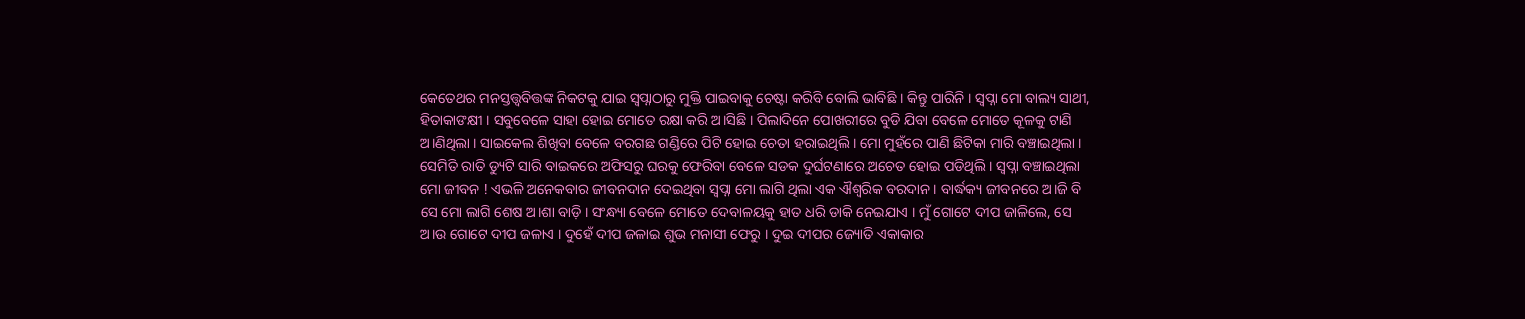କେତେଥର ମନସ୍ତତ୍ତ୍ବବିତ୍ତଙ୍କ ନିକଟକୁ ଯାଇ ସ୍ବପ୍ନାଠାରୁ ମୁକ୍ତି ପାଇବାକୁ ଚେଷ୍ଟା କରିବି ବୋଲି ଭାବିଛି । କିନ୍ତୁ ପାରିନି । ସ୍ବପ୍ନା ମୋ ବାଲ୍ୟ ସାଥୀ, ହିତାକାଙକ୍ଷୀ । ସବୁବେଳେ ସାହା ହୋଇ ମୋତେ ରକ୍ଷା କରି ଅ।ସିଛି । ପିଲାଦିନେ ପୋଖରୀରେ ବୁଡି ଯିବା ବେଳେ ମୋତେ କୂଳକୁ ଟାଣି ଅ।ଣିଥିଲା । ସାଇକେଲ ଶିଖିବା ବେଳେ ବରଗଛ ଗଣ୍ଡିରେ ପିଟି ହୋଇ ଚେତା ହରାଇଥିଲି । ମୋ ମୁହଁରେ ପାଣି ଛିଟିକା ମାରି ବଞ୍ଚାଇଥିଲା । ସେମିତି ରାତି ଡ୍ୟୁଟି ସାରି ବାଇକରେ ଅଫିସରୁ ଘରକୁ ଫେରିବା ବେଳେ ସଡକ ଦୁର୍ଘଟଣାରେ ଅଚେତ ହୋଇ ପଡିଥିଲି । ସ୍ବପ୍ନା ବଞ୍ଚାଇଥିଲା ମୋ ଜୀବନ ! ଏଭଳି ଅନେକବାର ଜୀବନଦାନ ଦେଇଥିବା ସ୍ବପ୍ନା ମୋ ଲାଗି ଥିଲା ଏକ ଐଶ୍ବରିକ ବରଦାନ । ବାର୍ଦ୍ଧକ୍ୟ ଜୀବନରେ ଅ।ଜି ବି ସେ ମୋ ଲାଗି ଶେଷ ଅ।ଶା ବାଡ଼ି । ସଂନ୍ଧ୍ୟା ବେଳେ ମୋତେ ଦେବାଳୟକୁ ହାତ ଧରି ଡାକି ନେଇଯାଏ । ମୁଁ ଗୋଟେ ଦୀପ ଜାଳିଲେ, ସେ ଅ।ଉ ଗୋଟେ ଦୀପ ଜଳାଏ । ଦୁହେଁ ଦୀପ ଜଳାଇ ଶୁଭ ମନାସୀ ଫେରୁ । ଦୁଇ ଦୀପର ଜ୍ୟୋତି ଏକାକାର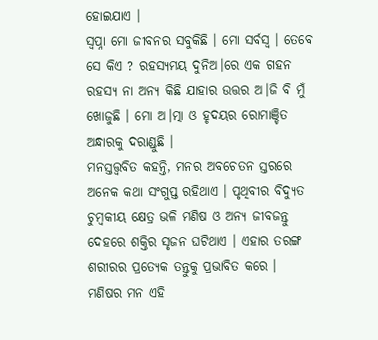ହୋଇଯାଏ ।
ସ୍ବପ୍ନା ମୋ ଜୀବନର ସବୁକିଛି । ମୋ ସର୍ବସ୍ବ । ତେବେ ସେ କିଏ ? ରହସ୍ୟମୟ ଦୁନିଅ।ରେ ଏକ ଗହନ ରହସ୍ୟ ନା ଅନ୍ୟ କିଛି ଯାହାର ଉତ୍ତର ଅ।ଜି ବି ମୁଁ ଖୋଜୁଛି । ମୋ ଅ।ତ୍ମା ଓ ହୃଦୟର ରୋମାଞ୍ଚିତ ଅନ୍ଧାରକୁ ଦରାଣ୍ଡୁଛି ।
ମନସ୍ତତ୍ତ୍ବବିତ କହନ୍ତି, ମନର ଅବଚେତନ ସ୍ତରରେ ଅନେକ କଥା ସଂଗୁପ୍ତ ରହିଥାଏ । ପୃଥିବୀର ବିଦ୍ୟୁତ ଚୁମ୍ବକୀୟ କ୍ଷେତ୍ର ଭଳି ମଣିଷ ଓ ଅନ୍ୟ ଜୀବଜନ୍ତୁ ଦେହରେ ଶକ୍ତିର ସୃଜନ ଘଟିଥାଏ । ଏହାର ତରଙ୍ଗ ଶରୀରର ପ୍ରତ୍ୟେକ ତନ୍ତୁକୁ ପ୍ରଭାବିତ କରେ । ମଣିଷର ମନ ଏହି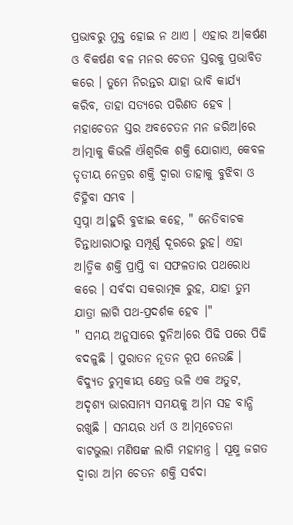ପ୍ରଭାବରୁ ମୁକ୍ତ ହୋଇ ନ ଥାଏ । ଏହାର ଅ।କର୍ଷଣ ଓ ବିକର୍ଷଣ ବଳ ମନର ଚେତନ ସ୍ତରକୁ ପ୍ରଭାବିତ କରେ । ତୁମେ ନିରନ୍ତର ଯାହା ଭାବି କାର୍ଯ୍ୟ କରିବ, ତାହା ସତ୍ୟରେ ପରିଣତ ହେବ । ମହାଚେତନ ସ୍ତର ଅବଚେତନ ମନ ଜରିଅ।ରେ ଅ।ତ୍ମାକୁ କିଭଳି ଐଶ୍ବରିକ ଶକ୍ତି ଯୋଗାଏ, କେବଳ ତୃତୀୟ ନେତ୍ରର ଶକ୍ତି ଦ୍ବାରା ତାହାକୁ ବୁଝିବା ଓ ଚିହ୍ନିବା ସମ୍ଭବ ।
ସ୍ବପ୍ନା ଅ।ହୁରି ବୁଝାଇ କହେ, " ନେତିବାଚକ ଚିନ୍ତାଧାରାଠାରୁ ସମ୍ପୂର୍ଣ୍ଣ ଦୂରରେ ରୁହ। ଏହା ଅ।ତ୍ମିକ ଶକ୍ତି ପ୍ରାପ୍ତି ବା ସଫଳତାର ପଥରୋଧ କରେ । ସର୍ବଦା ସକରାତ୍ମକ ରୁହ, ଯାହା ତୁମ ଯାତ୍ରା ଲାଗି ପଥ-ପ୍ରଦର୍ଶକ ହେବ ।"
" ସମୟ ଅନୁସାରେ ଦୁନିଅ।ରେ ପିଢି ପରେ ପିଢି ବଦଳୁଛି । ପୁରାତନ ନୂତନ ରୂପ ନେଉଛି । ବିଦ୍ୟୁତ ଚୁମ୍ବକୀୟ କ୍ଷେତ୍ର ଭଳି ଏକ ଅତୁଟ, ଅଦୃଶ୍ୟ ଭାରସାମ୍ୟ ସମୟକୁ ଅ।ମ ସହ ବାନ୍ଧି ରଖୁଛି । ସମୟର ଧର୍ମ ଓ ଅ।ତ୍ମଚେତନା ବାଟଭୁଲା ମଣିଷଙ୍କ ଲାଗି ମହାମନ୍ତ୍ର । ସୂକ୍ଷ୍ମ ଜଗତ ଦ୍ବାରା ଅ।ମ ଚେତନ ଶକ୍ତି ସର୍ବଦା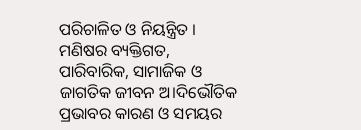ପରିଚାଳିତ ଓ ନିୟନ୍ତ୍ରିତ । ମଣିଷର ବ୍ୟକ୍ତିଗତ, ପାରିବାରିକ, ସାମାଜିକ ଓ ଜାଗତିକ ଜୀବନ ଅ।ଦିଭୌତିକ ପ୍ରଭାବର କାରଣ ଓ ସମୟର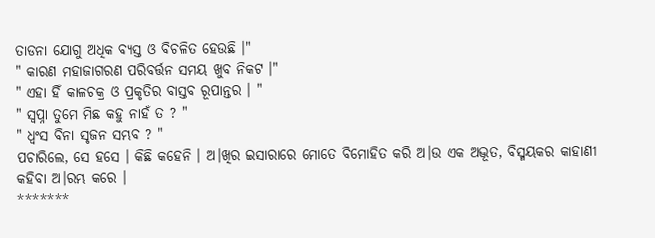ତାଡନା ଯୋଗୁ ଅଧିକ ବ୍ୟସ୍ତ ଓ ବିଚଳିତ ହେଉଛି ।"
" କାରଣ ମହାଜାଗରଣ ପରିବର୍ତ୍ତନ ସମୟ ଖୁବ ନିକଟ ।"
" ଏହା ହିଁ କାଳଚକ୍ର ଓ ପ୍ରକୃତିର ବାସ୍ତବ ରୂପାନ୍ତର । "
" ସ୍ବପ୍ନା ତୁମେ ମିଛ କହୁ ନାହଁ ତ ? "
" ଧ୍ବଂସ ବିନା ସୃଜନ ସମ୍ଭବ ? "
ପଚାରିଲେ, ସେ ହସେ । କିଛି କହେନି । ଅ।ଖିର ଇସାରାରେ ମୋତେ ବିମୋହିତ କରି ଅ।ଉ ଏକ ଅଦ୍ଭୂତ, ବିସ୍ମୟକର କାହାଣୀ କହିବା ଅ।ରମ୍ଭ କରେ ।
*******